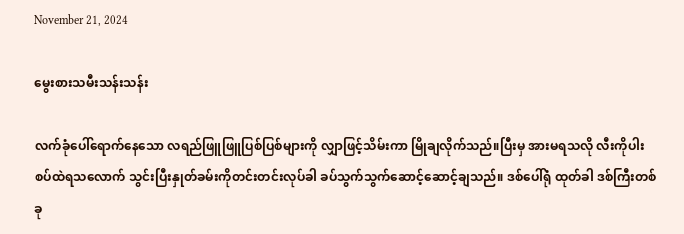November 21, 2024

မွေးစားသမီးသန်းသန်း

လက်ခုံပေါ်ရောက်နေသော လရည်ဖြူဖြူပြစ်ပြစ်များကို လျှာဖြင့်သိမ်းကာ မြိုချလိုက်သည်။ပြီးမှ အားမရသလို လီးကိုပါးစပ်ထဲရသလောက် သွင်းပြီးနှုတ်ခမ်းကိုတင်းတင်းလုပ်ခါ ခပ်သွက်သွက်ဆောင့်ဆောင့်ချသည်။ ဒစ်ပေါ်ရုံ ထုတ်ခါ ဒစ်ကြီးတစ်ခု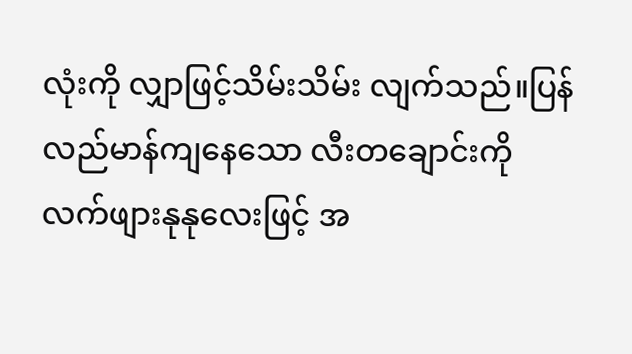လုံးကို လျှာဖြင့်သိမ်းသိမ်း လျက်သည်။ပြန်လည်မာန်ကျနေသော လီးတချောင်းကို လက်ဖျားနုနုလေးဖြင့် အ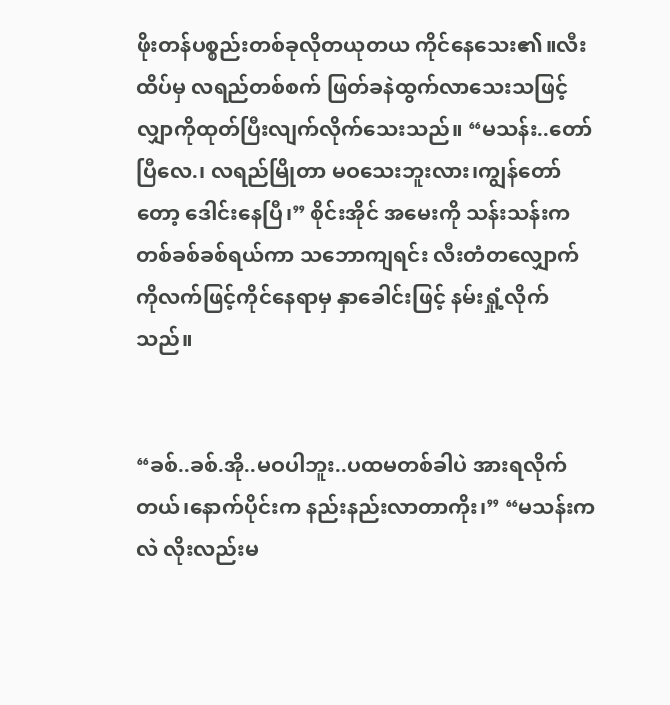ဖိုးတန်ပစ္စည်းတစ်ခုလိုတယုတယ ကိုင်နေသေး၏။လီးထိပ်မှ လရည်တစ်စက် ဖြတ်ခနဲထွက်လာသေးသဖြင့် လျှာကိုထုတ်ပြီးလျက်လိုက်သေးသည်။ “မသန်း..တော်ပြီလေ.၊ လရည်မြိုတာ မဝသေးဘူးလား၊ကျွန်တော်တော့ ဒေါင်းနေပြီ၊” စိုင်းအိုင် အမေးကို သန်းသန်းကတစ်ခစ်ခစ်ရယ်ကာ သဘောကျရင်း လီးတံတလျှောက်ကိုလက်ဖြင့်ကိုင်နေရာမှ နှာခေါင်းဖြင့် နမ်းရှုံ့လိုက်သည်။


“ခစ်..ခစ်.အို..မဝပါဘူး..ပထမတစ်ခါပဲ အားရလိုက်တယ်၊နောက်ပိုင်းက နည်းနည်းလာတာကိုး၊” “မသန်းကလဲ လိုးလည်းမ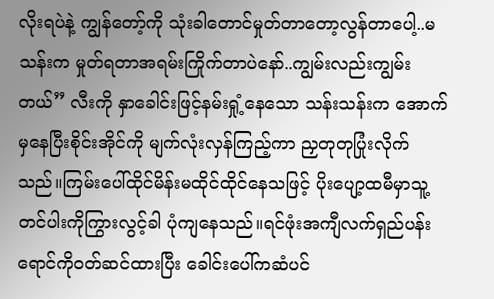လိုးရပဲနဲ့ ကျွန်တော့်ကို သုံးခါတောင်မှုတ်တာတော့လွန်တာပေါ့..မသန်းက မှုတ်ရတာအရမ်းကြိုက်တာပဲနော်..ကျွမ်းလည်းကျွမ်းတယ်” လီးကို နှာခေါင်းဖြင့်နမ်းရှုံ့နေသော သန်းသန်းက အောက်မှနေပြီးစိုင်းအိုင်ကို မျက်လုံးလှန်ကြည့်ကာ ညှတုတုပြုံးလိုက်သည်။ကြမ်းပေါ်ထိုင်မိန်းမထိုင်ထိုင်နေသဖြင့် ပိုးပျော့ထမီမှာသူ့တင်ပါးကိုကြွားလွင့်ခါ ပုံကျနေသည်။ရင်ဖုံးအကျီလက်ရှည်ပန်းရောင်ကိုဝတ်ဆင်ထားပြီး ခေါင်းပေါ်ကဆံပင်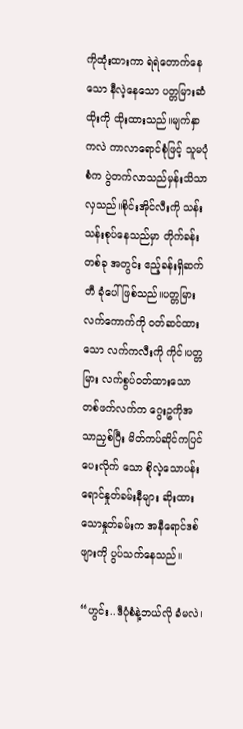ကိုထုံးထားကာ ရဲရဲတောက်နေသော နီလဲ့နေသော ပတ္တမြားဆံထိုးကို ထိုးထားသည်။မျက်နှာကလဲ ကာလာရောင်စုံဖြင့် သူမပုံစံက ပွဲတက်လာသည်မှန်းသိသာလှသည်။စိုင်းအိုင်လီးကို သန်းသန်းစုပ်နေသည်မှာ တိုက်ခန်းတစ်ခု အတွင်း ဧည့်ခန်းရှိဆက်တီ ခုံပေါ်ဖြစ်သည်။ပတ္တမြားလက်ကောက်ကို ဝတ်ဆင်ထားသော လက်ကလီးကို ကိုင်၊ပတ္တမြား လက်စွပ်ဝတ်ထားသော တစ်ဖက်လက်က ဂွေးဥကိုအသာညှစ်ပြီး မိတ်ကပ်ဆိုင်ကပြင်ပေးလိုက် သော စိုလဲ့သောပန်းရောင်နှုတ်ခမ်းနီများ ဆိုးထားသောနှုတ်ခမ်းက အနီရောင်ဒစ်ဖျားကို ပွပ်သက်နေသည်။

“ဟွင်း..ဒီပုံစံနဲ့ဘယ်လို ခံမလဲ၊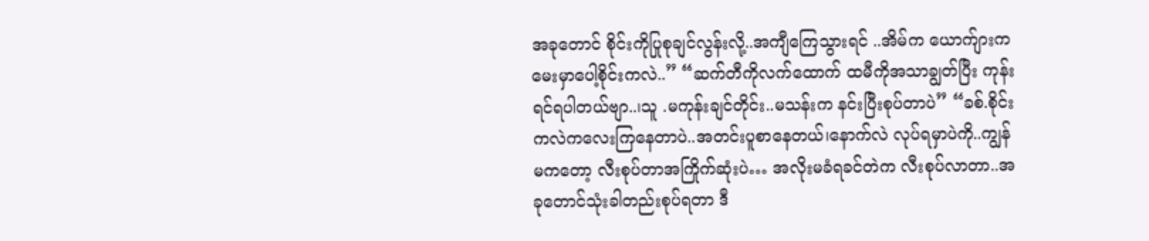အခုတောင် စိုင်းကိုပြုစုချင်လွန်းလို့..အကျီကြေသွားရင် ..အိမ်က ယောက်ျားက မေးမှာပေါ့စိုင်းကလဲ..” “ဆက်တီကိုလက်ထောက် ထမီကိုအသာချွတ်ပြီး ကုန်းရင်ရပါတယ်ဗျာ..၊သူ .မကုန်းချင်တိုင်း..မသန်းက နင်းပြီးစုပ်တာပဲ” “ခစ်.စိုင်းကလဲကလေးကြနေတာပဲ..အတင်းပူစာနေတယ်၊နောက်လဲ လုပ်ရမှာပဲကို..ကျွန်မကတော့ လီးစုပ်တာအကြိုက်ဆုံးပဲ… အလိုးမခံရခင်တဲက လီးစုပ်လာတာ..အခုတောင်သုံးခါတည်းစုပ်ရတာ ဒီ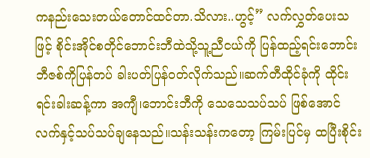ကနည်းသေးတယ်တောင်ထင်တာ.သိလား..ဟွင့်” လက်လွှတ်ပေးသဖြင့် စိုင်းအိုင်စတိုင်ဘောင်းဘီထဲသို့သူ့ညီငယ်ကို ပြန်ထည့်ရင်းဘောင်းဘီဇစ်ကိုပြန်တပ် ခါးပတ်ပြန်ဝတ်လိုက်သည်။ဆက်တီထိုင်ခုံကို ထိုင်းရင်းခါးဆန့်ကာ အကျီ၊ဘောင်းဘီကို သေသေသပ်သပ် ဖြစ်အောင် လက်နှင့်သပ်သပ်ချနေသည်။သန်းသန်းကတော့ ကြမ်းပြင်မှ ထပြီးစိုင်း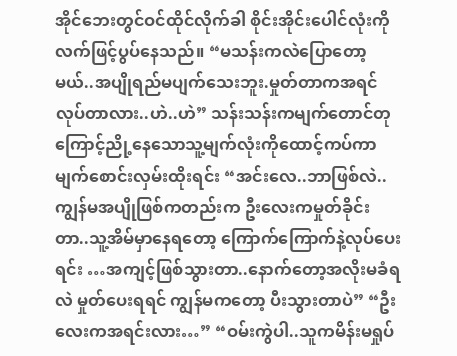အိုင်ဘေးတွင်ဝင်ထိုင်လိုက်ခါ စိုင်းအိုင်းပေါင်လုံးကိုလက်ဖြင့်ပွပ်နေသည်။ “မသန်းကလဲပြောတော့မယ်..အပျိုရည်မပျက်သေးဘူး.မှုတ်တာကအရင်လုပ်တာလား..ဟဲ..ဟဲ” သန်းသန်းကမျက်တောင်တုကြောင့်ညို့နေသောသူ့မျက်လုံးကိုထောင့်ကပ်ကာ မျက်စောင်းလှမ်းထိုးရင်း “အင်းလေ..ဘာဖြစ်လဲ..ကျွန်မအပျိုဖြစ်ကတည်းက ဦးလေးကမှုတ်ခိုင်းတာ..သူ့အိမ်မှာနေရတော့ ကြောက်ကြောက်နဲ့လုပ်ပေးရင်း …အကျင့်ဖြစ်သွားတာ..နောက်တော့အလိုးမခံရလဲ မှုတ်ပေးရရင် ကျွန်မကတော့ ပီးသွားတာပဲ” “ဦးလေးကအရင်းလား…” “ဝမ်းကွဲပါ..သူကမိန်းမရှုပ်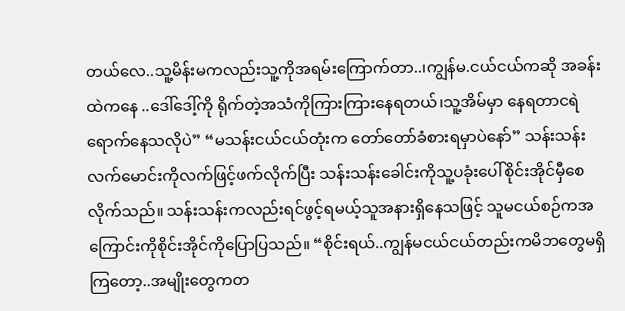တယ်လေ..သူ့မိန်းမကလည်းသူ့ကိုအရမ်းကြောက်တာ..၊ကျွန်မ.ငယ်ငယ်ကဆို အခန်းထဲကနေ ..ဒေါ်ဒေါ့်ကို ရိုက်တဲ့အသံကိုကြားကြားနေရတယ်၊သူ့အိမ်မှာ နေရတာငရဲရောက်နေသလိုပဲ” “မသန်းငယ်ငယ်တုံးက တော်တော်ခံစားရမှာပဲနော်” သန်းသန်းလက်မောင်းကိုလက်ဖြင့်ဖက်လိုက်ပြီး သန်းသန်းခေါင်းကိုသူ့ပခုံးပေါ်စိုင်းအိုင်မှီစေလိုက်သည်။ သန်းသန်းကလည်းရင်ဖွင့်ရမယ့်သူအနားရှိနေသဖြင့် သူမငယ်စဉ်ကအကြောင်းကိုစိုင်းအိုင်ကိုပြောပြသည်။ “စိုင်းရယ်..ကျွန်မငယ်ငယ်တည်းကမိဘတွေမရှိကြတော့..အမျိုးတွေကတ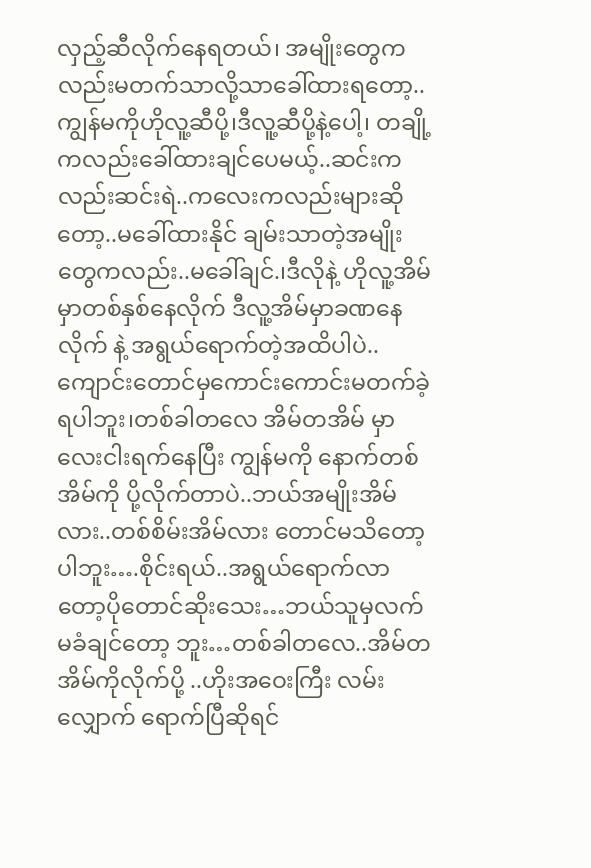လှည့်ဆီလိုက်နေရတယ်၊ အမျိုးတွေကလည်းမတက်သာလို့သာခေါ်ထားရတော့..ကျွန်မကိုဟိုလူ့ဆီပို့၊ဒီလူ့ဆီပို့နဲ့ပေါ့၊ တချို့ကလည်းခေါ်ထားချင်ပေမယ့်..ဆင်းကလည်းဆင်းရဲ..ကလေးကလည်းများဆိုတော့..မခေါ်ထားနိုင် ချမ်းသာတဲ့အမျိုးတွေကလည်း..မခေါ်ချင်.၊ဒီလိုနဲ့ ဟိုလူ့အိမ်မှာတစ်နှစ်နေလိုက် ဒီလူ့အိမ်မှာခဏနေလိုက် နဲ့ အရွယ်ရောက်တဲ့အထိပါပဲ..ကျောင်းတောင်မှကောင်းကောင်းမတက်ခဲ့ရပါဘူး၊တစ်ခါတလေ အိမ်တအိမ် မှာလေးငါးရက်နေပြီး ကျွန်မကို နောက်တစ်အိမ်ကို ပို့လိုက်တာပဲ..ဘယ်အမျိုးအိမ်လား..တစ်စိမ်းအိမ်လား တောင်မသိတော့ပါဘူး….စိုင်းရယ်..အရွယ်ရောက်လာတော့ပိုတောင်ဆိုးသေး…ဘယ်သူမှလက်မခံချင်တော့ ဘူး…တစ်ခါတလေ..အိမ်တအိမ်ကိုလိုက်ပို့ ..ဟိုးအဝေးကြီး လမ်းလျှောက် ရောက်ပြီဆိုရင်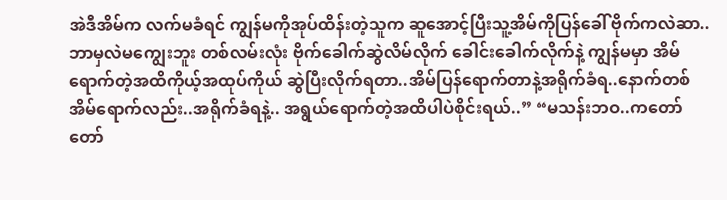အဲဒီအိမ်က လက်မခံရင် ကျွန်မကိုအုပ်ထိန်းတဲ့သူက ဆူအောင့်ပြီးသူ့အိမ်ကိုပြန်ခေါ် ဗိုက်ကလဲဆာ..ဘာမှလဲမကျွေးဘူး တစ်လမ်းလုံး ဗိုက်ခေါက်ဆွဲလိမ်လိုက် ခေါင်းခေါက်လိုက်နဲ့ ကျွန်မမှာ အိမ်ရောက်တဲ့အထိကိုယ့်အထုပ်ကိုယ် ဆွဲပြီးလိုက်ရတာ..အိမ်ပြန်ရောက်တာနဲ့အရိုက်ခံရ..နောက်တစ်အိမ်ရောက်လည်း..အရိုက်ခံရနဲ့.. အရွယ်ရောက်တဲ့အထိပါပဲစိုင်းရယ်..” “မသန်းဘဝ..ကတော်တော်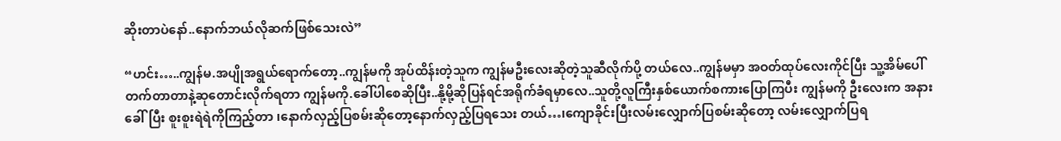ဆိုးတာပဲနော်..နောက်ဘယ်လိုဆက်ဖြစ်သေးလဲ”

“ဟင်း…..ကျွန်မ.အပျိုအရွယ်ရောက်တော့..ကျွန်မကို အုပ်ထိန်းတဲ့သူက ကျွန်မဦးလေးဆိုတဲ့သူဆီလိုက်ပို့ တယ်လေ..ကျွန်မမှာ အဝတ်ထုပ်လေးကိုင်ပြီး သူ့အိမ်ပေါ်တက်တာတာနဲ့ဆုတောင်းလိုက်ရတာ ကျွန်မကို.ခေါ်ပါစေဆိုပြီး..နို့မို့ဆိုပြန်ရင်အရိုက်ခံရမှာလေ..သူတို့လူကြီးနှစ်ယောက်စကားပြောကြပီး ကျွန်မကို ဦးလေးက အနားခေါ်ပြီး စူးစူးရဲရဲကိုကြည့်တာ ၊နောက်လှည့်ပြစမ်းဆိုတော့နောက်လှည့်ပြရသေး တယ်…၊ကျောခိုင်းပြီးလမ်းလျှောက်ပြစမ်းဆိုတော့ လမ်းလျှောက်ပြရ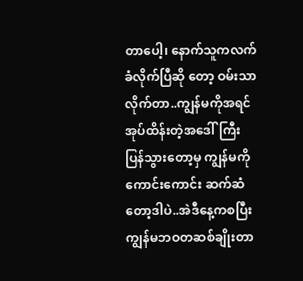တာပေါ့၊ နောက်သူကလက်ခံလိုက်ပြီဆို တော့ ဝမ်းသာလိုက်တာ..ကျွန်မကိုအရင်အုပ်ထိန်းတဲ့အဒေါ်ကြီးပြန်သွားတော့မှ ကျွန်မကိုကောင်းကောင်း ဆက်ဆံတော့ဒါပဲ..အဲဒီနေ့ကစပြီး ကျွန်မဘဝတဆစ်ချိုးတာ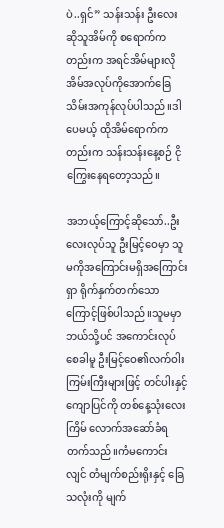ပဲ..ရှင်” သန်းသန်း ဦးလေးဆိုသူအိမ်ကို စရောက်ကတည်းက အရင်အိမ်များလို အိမ်အလုပ်ကိုအောက်ခြေသိမ်းအကုန်လုပ်ပါသည်။ဒါပေမယ့် ထိုအိမ်ရောက်ကတည်းက သန်းသန်းနေ့စဉ် ငိုကြွေးနေရတော့သည်။

အဘယ့်ကြောင့်ဆိုသော်..ဦးလေးလုပ်သူ ဦးမြင့်ဝေမှာ သူမကိုအကြောင်းမရှိအကြောင်းရှာ ရိုက်နှက်တက်သောကြောင့်ဖြစ်ပါသည်။သူမမှာ ဘယ်သို့ပင် အကောင်းလုပ်စေခါမူ ဦးမြင့်ဝေ၏လက်ဝါးကြမ်းကြီးများဖြင့် တင်ပါးနှင့်ကျောပြင်ကို တစ်နေ့သုံးလေးကြိမ် လောက်အဆော်ခံရတက်သည်။ကံမကောင်းလျင် တံမျက်စည်းရိုးနှင့် ခြေသလုံးကို မျက်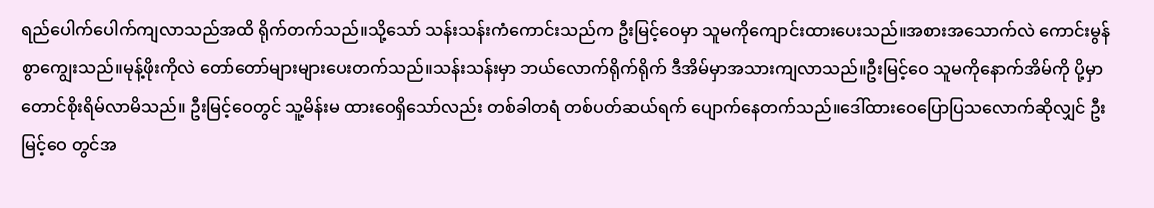ရည်ပေါက်ပေါက်ကျလာသည်အထိ ရိုက်တက်သည်။သို့သော် သန်းသန်းကံကောင်းသည်က ဦးမြင့်ဝေမှာ သူမကိုကျောင်းထားပေးသည်။အစားအသောက်လဲ ကောင်းမွန်စွာကျွေးသည်။မုန့်ဖိုးကိုလဲ တော်တော်များများပေးတက်သည်။သန်းသန်းမှာ ဘယ်လောက်ရိုက်ရိုက် ဒီအိမ်မှာအသားကျလာသည်။ဦးမြင့်ဝေ သူမကိုနောက်အိမ်ကို ပို့မှာတောင်စိုးရိမ်လာမိသည်။ ဦးမြင့်ဝေတွင် သူ့မိန်းမ ထားဝေရှိသော်လည်း တစ်ခါတရံ တစ်ပတ်ဆယ်ရက် ပျောက်နေတက်သည်။ဒေါ်ထားဝေပြောပြသလောက်ဆိုလျှင် ဦးမြင့်ဝေ တွင်အ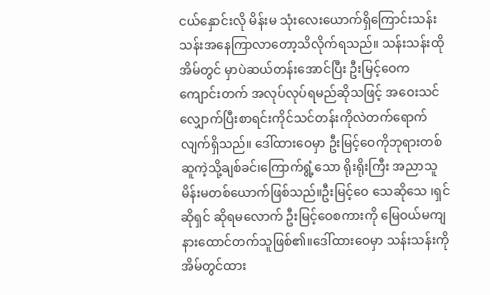ငယ်နှောင်းလို မိန်းမ သုံးလေးယောက်ရှိကြောင်းသန်းသန်းအနေကြာလာတော့သိလိုက်ရသည်။ သန်းသန်းထိုအိမ်တွင် မှာပဲဆယ်တန်းအောင်ပြီး ဦးမြင့်ဝေက ကျောင်းတက် အလုပ်လုပ်ရမည်ဆိုသဖြင့် အဝေးသင် လျှောက်ပြီးစာရင်းကိုင်သင်တန်းကိုလဲတက်ရောက်လျက်ရှိသည်။ ဒေါ်ထားဝေမှာ ဦးမြင့်ဝေကိုဘုရားတစ်ဆူကဲ့သို့ချစ်ခင်၊ကြောက်ရွံ့သော ရိုးရိုးကြီး အညာသူမိန်းမတစ်ယောက်ဖြစ်သည်။ဦးမြင့်ဝေ သေဆိုသေ ၊ရှင်ဆိုရှင် ဆိုရမလောက် ဦးမြင့်ဝေစကားကို မြေဝယ်မကျနားထောင်တက်သူဖြစ်၏။ဒေါ်ထားဝေမှာ သန်းသန်းကိုအိမ်တွင်ထား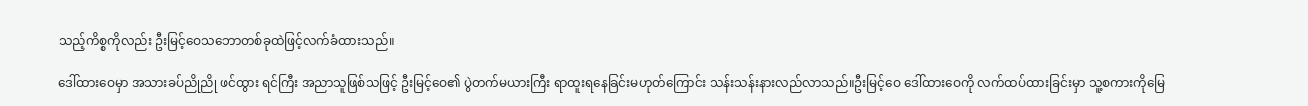သည့်ကိစ္စကိုလည်း ဦးမြင့်ဝေသဘောတစ်ခုထဲဖြင့်လက်ခံထားသည်။

ဒေါ်ထားဝေမှာ အသားခပ်ညိုညို ဖင်ထွား ရင်ကြီး အညာသူဖြစ်သဖြင့် ဦးမြင့်ဝေ၏ ပွဲတက်မယားကြီး ရာထူးရနေခြင်းမဟုတ်ကြောင်း သန်းသန်းနားလည်လာသည်။ဦးမြင့်ဝေ ဒေါ်ထားဝေကို လက်ထပ်ထားခြင်းမှာ သူ့စကားကိုမြေ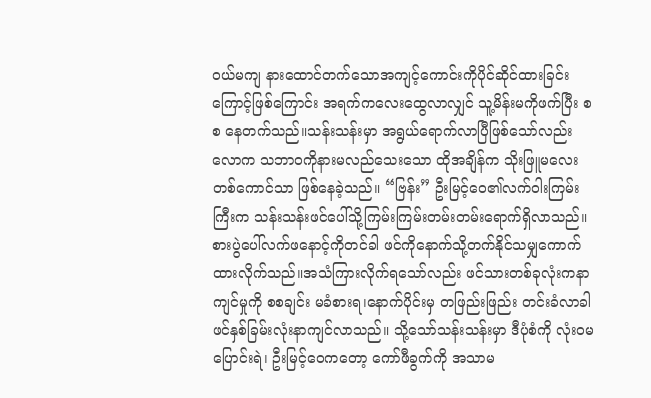ဝယ်မကျ နားထောင်တက်သောအကျင့်ကောင်းကိုပိုင်ဆိုင်ထားခြင်းကြောင့်ဖြစ်ကြောင်း အရက်ကလေးထွေလာလျှင် သူ့မိန်းမကိုဖက်ပြီး စစ နေတက်သည်။သန်းသန်းမှာ အရွယ်ရောက်လာပြီဖြစ်သော်လည်းလောက သဘာဝကိုနားမလည်သေးသော ထိုအချိန်က သိုးဖြူမလေးတစ်ကောင်သာ ဖြစ်နေခဲ့သည်။ “ဗြန်း” ဦးမြင့်ဝေ၏လက်ဝါးကြမ်းကြီးက သန်းသန်းဖင်ပေါ်သို့ကြမ်းကြမ်းတမ်းတမ်းရောက်ရှိလာသည်။စားပွဲပေါ်လက်ဖနောင့်ကိုတင်ခါ ဖင်ကိုနောက်သို့တက်နိုင်သမျှကောက် ထားလိုက်သည်။အသံကြားလိုက်ရသော်လည်း ဖင်သားတစ်ခုလုံးကနာကျင်မှုကို စစချင်း မခံစားရ၊နောက်ပိုင်းမှ တဖြည်းဖြည်း တင်းခံလာခါဖင်နှစ်ခြမ်းလုံးနာကျင်လာသည်။ သို့သော်သန်းသန်းမှာ ဒီပုံစံကို လုံးဝမပြောင်းရဲ၊ ဦးမြင့်ဝေကတော့ ကော်ဖီခွက်ကို အသာမ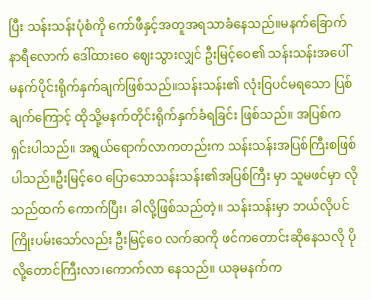ပြီး သန်းသန်းပုံစံကို ကော်ဖီနှင့်အတူအရသာခံနေသည်။မနက်ခြောက်နာရီလောက် ဒေါ်ထားဝေ ဈေးသွားလျှင် ဦးမြင့်ဝေ၏ သန်းသန်းအပေါ် မနက်ပိုင်းရိုက်နှက်ချက်ဖြစ်သည်။သန်းသန်း၏ လုံးဝြပင်မရသော ပြစ်ချက်ကြောင့် ထိုသို့မနက်တိုင်းရိုက်နှက်ခံရခြင်း ဖြစ်သည်။ အပြစ်က ရှင်းပါသည်။ အရွယ်ရောက်လာကတည်းက သန်းသန်းအပြစ်ကြီးစဖြစ် ပါသည်။ဦးမြင့်ဝေ ပြောသောသန်းသန်း၏အပြစ်ကြီး မှာ သူမဖင်မှာ လိုသည်ထက် ကောက်ပြီး၊ ခါလို့ဖြစ်သည်တဲ့။ သန်းသန်းမှာ ဘယ်လိုပင်ကြိုးပမ်းသော်လည်း ဦးမြင့်ဝေ လက်ဆကို ဖင်ကတောင်းဆိုနေသလို ပိုလို့တောင်ကြီးလာ၊ကောက်လာ နေသည်။ ယခုမနက်က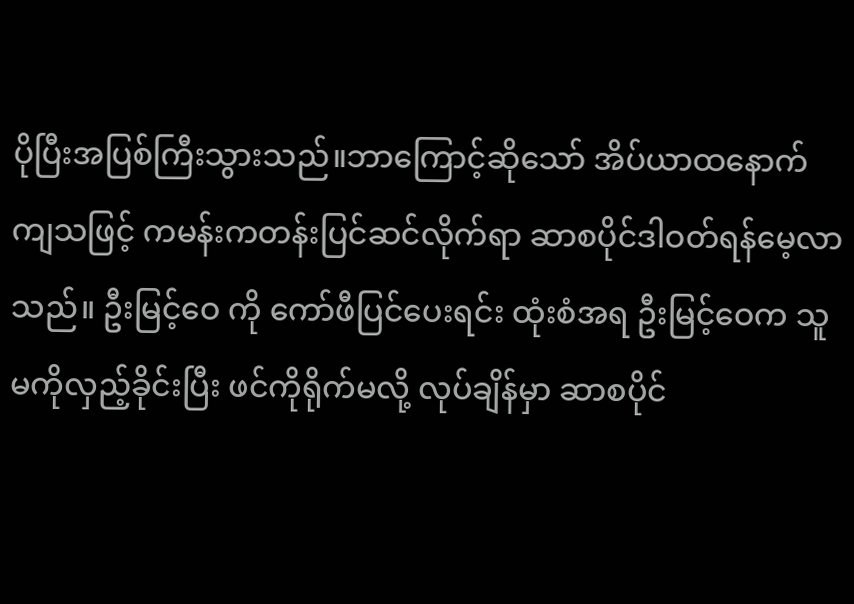ပိုပြီးအပြစ်ကြီးသွားသည်။ဘာကြောင့်ဆိုသော် အိပ်ယာထနောက်ကျသဖြင့် ကမန်းကတန်းပြင်ဆင်လိုက်ရာ ဆာစပိုင်ဒါဝတ်ရန်မေ့လာသည်။ ဦးမြင့်ဝေ ကို ကော်ဖီပြင်ပေးရင်း ထုံးစံအရ ဦးမြင့်ဝေက သူမကိုလှည့်ခိုင်းပြီး ဖင်ကိုရိုက်မလို့ လုပ်ချိန်မှာ ဆာစပိုင်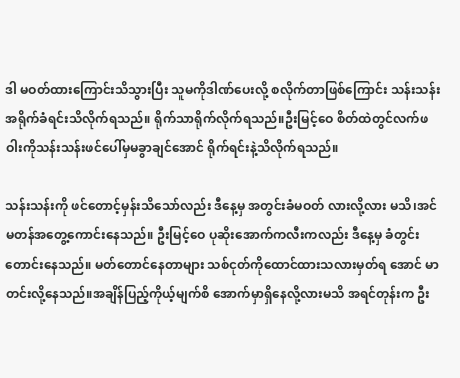ဒါ မဝတ်ထားကြောင်းသိသွားပြီး သူမကိုဒါဏ်ပေးလို့ စလိုက်တာဖြစ်ကြောင်း သန်းသန်းအရိုက်ခံရင်းသိလိုက်ရသည်။ ရိုက်သာရိုက်လိုက်ရသည်။ဦးမြင့်ဝေ စိတ်ထဲတွင်လက်ဖဝါးကိုသန်းသန်းဖင်ပေါ်မှမခွာချင်အောင် ရိုက်ရင်းနဲ့သိလိုက်ရသည်။

သန်းသန်းကို ဖင်တောင့်မှန်းသိသော်လည်း ဒီနေ့မှ အတွင်းခံမဝတ် လားလို့လား မသိ၊အင်မတန်အတွေ့ကောင်းနေသည်။ ဦးမြင့်ဝေ ပုဆိုးအောက်ကလီးကလည်း ဒီနေ့မှ ခံတွင်းတောင်းနေသည်။ မတ်တောင်နေတာများ သစ်ငုတ်ကိုထောင်ထားသလားမှတ်ရ အောင် မာတင်းလို့နေသည်။အချိန်ပြည့်ကိုယ့်မျက်စိ အောက်မှာရှိနေလို့လားမသိ အရင်တုန်းက ဦး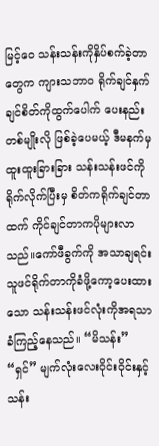မြင့်ဝေ သန်းသန်းကိုနှိပ်စက်ခဲ့တာတွေက ကျားသဘာ၀ ရိုက်ချင်နှက်ချင်စိတ်ကိုထွက်ပေါက် ပေးနည်းတစ်မျိုးလို ဖြစ်ခဲ့ပေမယ့် ဒီမနက်မှ ထူးထူးခြားခြား သန်းသန်းဖင်ကိုရိုက်လိုက်ပြီးမှ စိတ်ကရိုက်ချင်တာထက် ကိုင်ချင်တာကပိုများလာသည်။ကော်ဖီခွက်ကို အသာချရင်း သူဖင်ရိုက်တာကိုခံဖို့ကော့ပေးထားသော သန်းသန်းဖင်လုံးကိုအရသာခံကြည့်နေသည်။ “မိသန်း” “ရှင်” မျက်လုံးလေးဝိုင်းဝိုင်းနှင့် သန်း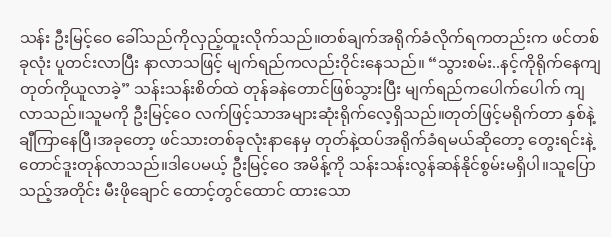သန်း ဦးမြင့်ဝေ ခေါ်သည်ကိုလှည့်ထူးလိုက်သည်။တစ်ချက်အရိုက်ခံလိုက်ရကတည်းက ဖင်တစ်ခုလုံး ပူတင်းလာပြီး နာလာသဖြင့် မျက်ရည်ကလည်းဝိုင်းနေသည်။ “သွားစမ်း..နင့်ကိုရိုက်နေကျ တုတ်ကိုယူလာခဲ့” သန်းသန်းစိတ်ထဲ တုန်ခနဲတောင်ဖြစ်သွားပြီး မျက်ရည်ကပေါက်ပေါက် ကျလာသည်။သူမကို ဦးမြင့်ဝေ လက်ဖြင့်သာအများဆုံးရိုက်လေ့ရှိသည်။တုတ်ဖြင့်မရိုက်တာ နှစ်နဲ့ချီကြာနေပြီ၊အခုတော့ ဖင်သားတစ်ခုလုံးနာနေမှ တုတ်နဲ့ထပ်အရိုက်ခံရမယ်ဆိုတော့ တွေးရင်းနဲ့တောင်ဒူးတုန်လာသည်။ဒါပေမယ့် ဦးမြင့်ဝေ အမိန့်ကို သန်းသန်းလွန်ဆန်နိုင်စွမ်းမရှိပါ။သူပြောသည့်အတိုင်း မီးဖိုချောင် ထောင့်တွင်ထောင် ထားသော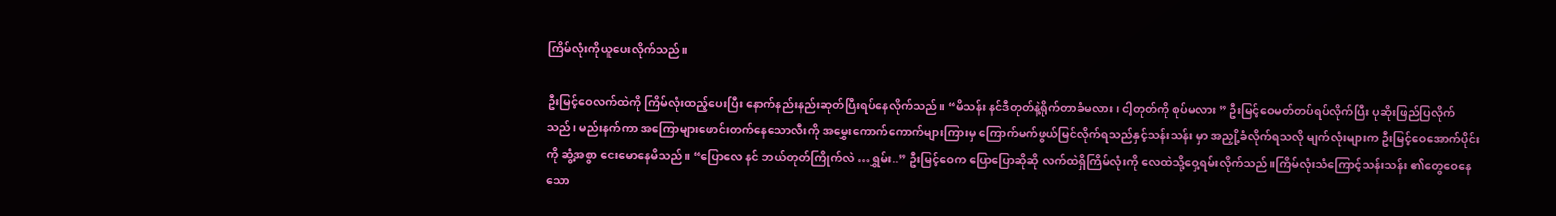ကြိမ်လုံးကိုယူပေးလိုက်သည်။

ဦးမြင့်ဝေလက်ထဲကို ကြိမ်လုံးထည့်ပေးပြီး နောက်နည်းနည်းဆုတ်ပြီးရပ်နေလိုက်သည်။ “မိသန်း နင်ဒီတုတ်နဲ့ရိုက်တာခံမလား၊ ငါ့တုတ်ကို စုပ်မလား ” ဦးမြင့်ဝေမတ်တပ်ရပ်လိုက်ပြီး ပုဆိုးဖြည်ပြလိုက်သည်၊ မည်းနက်ကာ အကြောများဖောင်းတက်နေသောလီးကို အမွှေးကောက်ကောက်များကြားမှ ကြောက်မက်ဖွယ်မြင်လိုက်ရသည်နှင့်သန်းသန်း မှာ အညှို့ခံလိုက်ရသလို မျက်လုံးများက ဦးမြင့်ဝေအောက်ပိုင်းကို ဆွံ့အစွာ ငေးမောနေမိသည်။ “ပြောလေ နင် ဘယ်တုတ်ကြိုက်လဲ …ရွှမ်း..” ဦးမြင့်ဝေက ပြောပြောဆိုဆို လက်ထဲရှိကြိမ်လုံးကို လေထဲသို့ဝှေ့ရမ်းလိုက်သည်။ကြိမ်လုံးသံကြောင့်သန်းသန်း ၏တွေဝေနေသော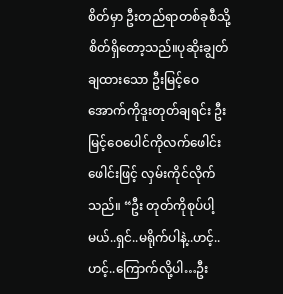စိတ်မှာ ဦးတည်ရာတစ်ခုစီသို့ စိတ်ရှိတော့သည်။ပုဆိုးချွတ်ချထားသော ဦးမြင့်ဝေ အောက်ကိုဒူးတုတ်ချရင်း ဦးမြင့်ဝေပေါင်ကိုလက်ဖေါင်းဖေါင်းဖြင့် လှမ်းကိုင်လိုက်သည်။ “ဦး တုတ်ကိုစုပ်ပါ့မယ်..ရှင်..မရိုက်ပါနဲ့..ဟင့်..ဟင့်..ကြောက်လို့ပါ…ဦး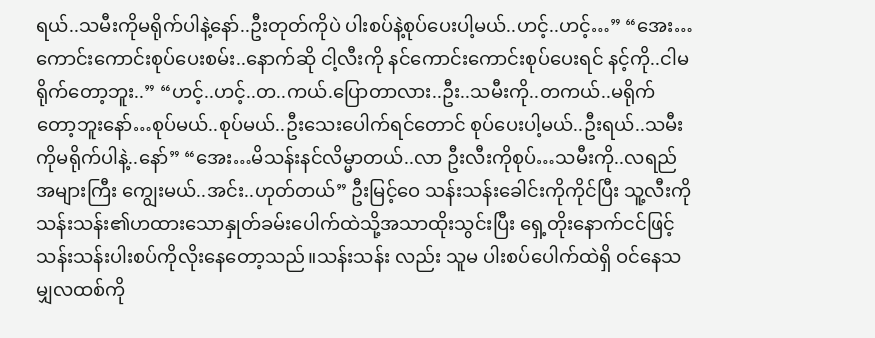ရယ်..သမီးကိုမရိုက်ပါနဲ့နော်..ဦးတုတ်ကိုပဲ ပါးစပ်နဲ့စုပ်ပေးပါ့မယ်..ဟင့်..ဟင့်…” “အေး…ကောင်းကောင်းစုပ်ပေးစမ်း..နောက်ဆို ငါ့လီးကို နင်ကောင်းကောင်းစုပ်ပေးရင် နင့်ကို..ငါမရိုက်တော့ဘူး..” “ဟင့်..ဟင့်..တ..ကယ်.ပြောတာလား..ဦး..သမီးကို..တကယ်..မရိုက်တော့ဘူးနော်…စုပ်မယ်..စုပ်မယ်..ဦးသေးပေါက်ရင်တောင် စုပ်ပေးပါ့မယ်..ဦးရယ်..သမီးကိုမရိုက်ပါနဲ့..နော်” “အေး…မိသန်းနင်လိမ္မာတယ်..လာ ဦးလီးကိုစုပ်…သမီးကို..လရည်အများကြီး ကျွေးမယ်..အင်း..ဟုတ်တယ်” ဦးမြင့်ဝေ သန်းသန်းခေါင်းကိုကိုင်ပြီး သူ့လီးကို သန်းသန်း၏ဟထားသောနှုတ်ခမ်းပေါက်ထဲသို့အသာထိုးသွင်းပြီး ရှေ့တိုးနောက်ငင်ဖြင့် သန်းသန်းပါးစပ်ကိုလိုးနေတော့သည်။သန်းသန်း လည်း သူမ ပါးစပ်ပေါက်ထဲရှိ ဝင်နေသမျှလထစ်ကို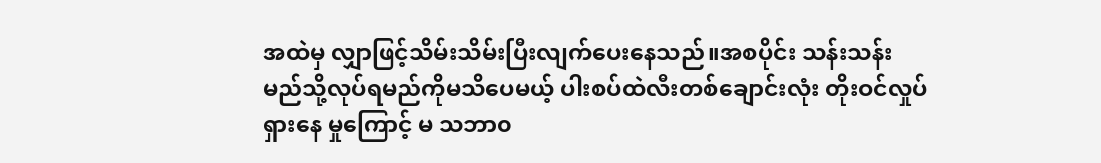အထဲမှ လျှာဖြင့်သိမ်းသိမ်းပြီးလျက်ပေးနေသည်။အစပိုင်း သန်းသန်းမည်သို့လုပ်ရမည်ကိုမသိပေမယ့် ပါးစပ်ထဲလီးတစ်ချောင်းလုံး တိုးဝင်လှုပ်ရှားနေ မှုကြောင့် မ သဘာ၀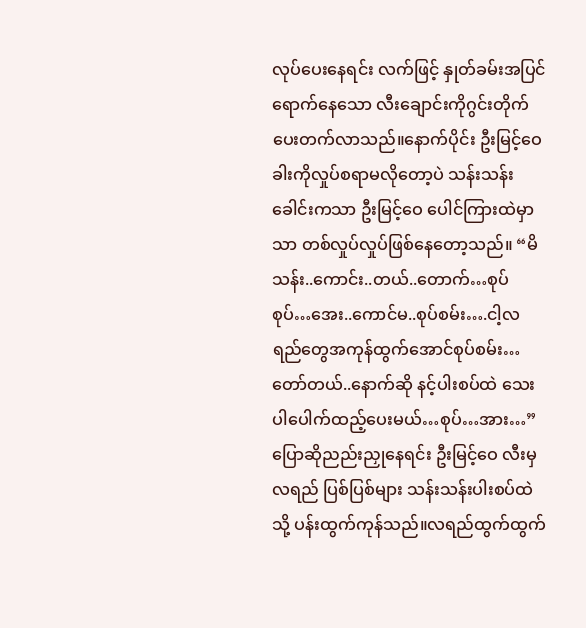လုပ်ပေးနေရင်း လက်ဖြင့် နှုတ်ခမ်းအပြင်ရောက်နေသော လီးချောင်းကိုဂွင်းတိုက်ပေးတက်လာသည်။နောက်ပိုင်း ဦးမြင့်ဝေ ခါးကိုလှုပ်စရာမလိုတော့ပဲ သန်းသန်းခေါင်းကသာ ဦးမြင့်ဝေ ပေါင်ကြားထဲမှာသာ တစ်လှုပ်လှုပ်ဖြစ်နေတော့သည်။ “မိသန်း..ကောင်း..တယ်..တောက်…စုပ်စုပ်…အေး..ကောင်မ..စုပ်စမ်း….ငါ့လရည်တွေအကုန်ထွက်အောင်စုပ်စမ်း…တော်တယ်..နောက်ဆို နင့်ပါးစပ်ထဲ သေးပါပေါက်ထည့်ပေးမယ်…စုပ်…အား…” ပြောဆိုညည်းညှုနေရင်း ဦးမြင့်ဝေ လီးမှလရည် ပြစ်ပြစ်များ သန်းသန်းပါးစပ်ထဲသို့ ပန်းထွက်ကုန်သည်။လရည်ထွက်ထွက်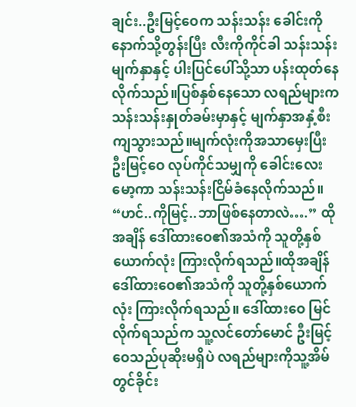ချင်း..ဦးမြင့်ဝေက သန်းသန်း ခေါင်းကိုနောက်သို့တွန်းပြီး လီးကိုကိုင်ခါ သန်းသန်းမျက်နှာနှင့် ပါးပြင်ပေါ်သို့သာ ပန်းထုတ်နေလိုက်သည်။ပြစ်နှစ်နေသော လရည်များက သန်းသန်းနှုတ်ခမ်းမှာနှင့် မျက်နှာအနှံ့စီးကျသွားသည်။မျက်လုံးကိုအသာမှေးပြီး ဦးမြင့်ဝေ လုပ်ကိုင်သမျှကို ခေါင်းလေးမော့ကာ သန်းသန်းငြိမ်ခံနေလိုက်သည်။ “ဟင်..ကိုမြင့်..ဘာဖြစ်နေတာလဲ….” ထိုအချိန် ဒေါ်ထားဝေ၏အသံကို သူတို့နှစ်ယောက်လုံး ကြားလိုက်ရသည်။ထိုအချိန် ဒေါ်ထားဝေ၏အသံကို သူတို့နှစ်ယောက်လုံး ကြားလိုက်ရသည်။ ဒေါ်ထားဝေ မြင်လိုက်ရသည်က သူ့လင်တော်မောင် ဦးမြင့်ဝေသည်ပုဆိုးမရှိပဲ လရည်များကိုသူ့အိမ်တွင်ခိုင်း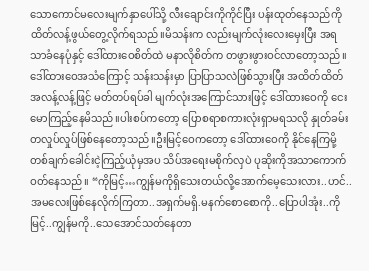သောကောင်မလေးမျက်နှာပေါ်သို့ လီးချောင်းကိုကိုင်ပြီး ပန်းထုတ်နေသည်ကိုထိတ်လန့်ဖွယ်တွေ့လိုက်ရသည်။မိသန်းက လည်းမျက်လုံးလေးမှေးပြီး အရသာခံနေပုံနှင့် ဒေါ်ထားဝေစိတ်ထဲ မနာလိုစိတ်က တဖွားဖွားဝင်လာတော့သည်။ဒေါ်ထားဝေအသံကြောင့် သန်းသန်းမှာ ပြာပြာသလဲဖြစ်သွားပြီး အထိတ်ထိတ်အလန့်လန့်ဖြင့် မတ်တပ်ရပ်ခါ မျက်လုံးအကြောင်သားဖြင့် ဒေါ်ထားဝေကို ငေးမောကြည့်နေမိသည်။ပါးစပ်ကတော့ ပြောစရာစကားလုံးရှာမရသလို နှုတ်ခမ်းတလှုပ်လှုပ်ဖြစ်နေတော့သည်။ဦးမြင့်ဝေကတော့ ဒေါ်ထားဝေကို နိုင်နေကြမို့ တစ်ချက်ခေါင်းငဲ့ကြည့်ယုံမှအပ သိပ်အရေးမစိုက်လှပဲ ပုဆိုးကိုအသာကောက်ဝတ်နေသည်။ “ကိုမြင့်…ကျွန်မကိုရှိသေးတယ်လို့အောက်မေ့သေးလား..ဟင်..အမလေးဖြစ်နေလိုက်ကြတာ..အရှက်မရှိ.မနက်စောစောကို..ပြောပါအုံး..ကိုမြင့်..ကျွန်မကို..သေအောင်သတ်နေတာ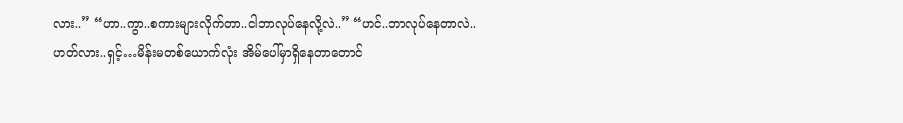လား..” “ဟာ..ကွာ..စကားများလိုက်တာ..ငါဘာလုပ်နေလို့လဲ..” “ဟင်..ဘာလုပ်နေတာလဲ..ဟတ်လား..ရှင့်…မိန်းမတစ်ယောက်လုံး အိမ်ပေါ်မှာရှိနေတာတောင်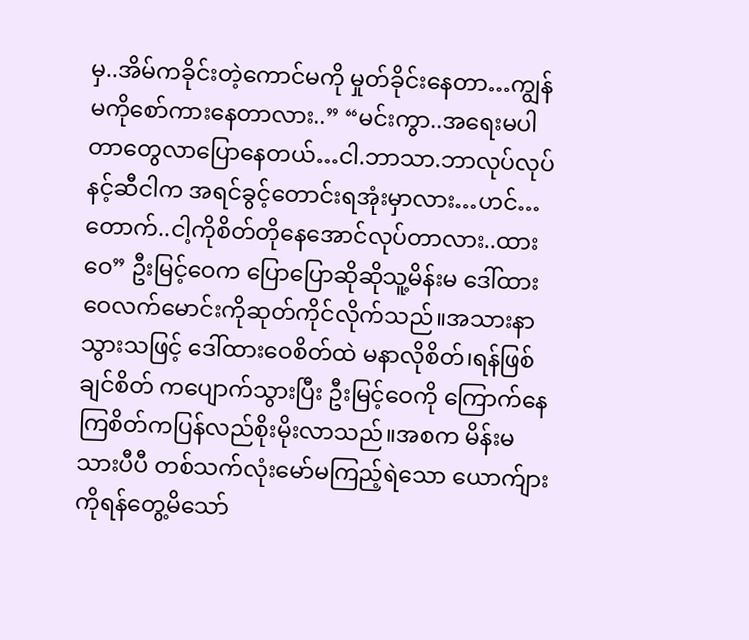မှ..အိမ်ကခိုင်းတဲ့ကောင်မကို မှုတ်ခိုင်းနေတာ…ကျွန်မကိုစော်ကားနေတာလား..” “မင်းကွာ..အရေးမပါတာတွေလာပြောနေတယ်…ငါ.ဘာသာ.ဘာလုပ်လုပ်နင့်ဆီငါက အရင်ခွင့်တောင်းရအုံးမှာလား…ဟင်…တောက်..ငါ့ကိုစိတ်တိုနေအောင်လုပ်တာလား..ထားဝေ” ဦးမြင့်ဝေက ပြောပြောဆိုဆိုသူ့မိန်းမ ဒေါ်ထားဝေလက်မောင်းကိုဆုတ်ကိုင်လိုက်သည်။အသားနာသွားသဖြင့် ဒေါ်ထားဝေစိတ်ထဲ မနာလိုစိတ်၊ရန်ဖြစ်ချင်စိတ် ကပျောက်သွားပြီး ဦးမြင့်ဝေကို ကြောက်နေကြစိတ်ကပြန်လည်စိုးမိုးလာသည်။အစက မိန်းမသားပီပီ တစ်သက်လုံးမော်မကြည့်ရဲသော ယောက်ျားကိုရန်တွေ့မိသော်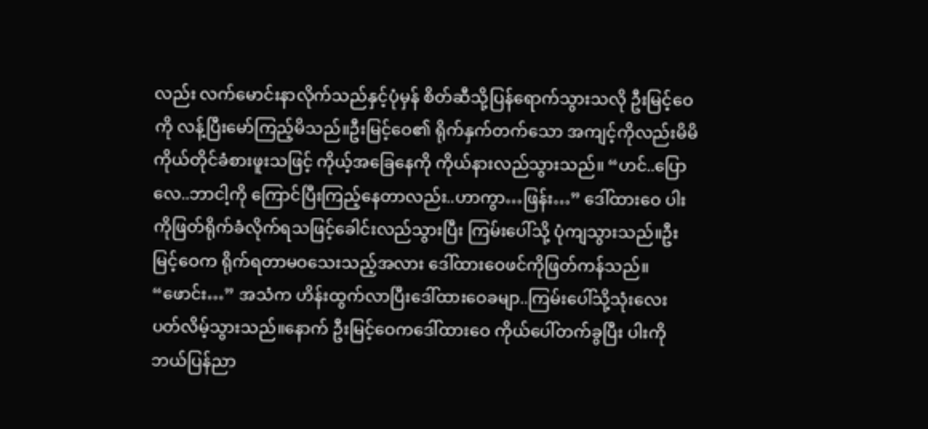လည်း လက်မောင်းနာလိုက်သည်နှင့်ပုံမှန် စိတ်ဆီသို့ပြန်ရောက်သွားသလို ဦးမြင့်ဝေကို လန့်ပြီးမော်ကြည့်မိသည်။ဦးမြင့်ဝေ၏ ရိုက်နှက်တက်သော အကျင့်ကိုလည်းမိမိကိုယ်တိုင်ခံစားဖူးသဖြင့် ကိုယ့်အခြေနေကို ကိုယ်နားလည်သွားသည်။ “ဟင်..ပြောလေ..ဘာငါ့ကို ကြောင်ပြီးကြည့်နေတာလည်း..ဟာကွာ…ဖြန်း…” ဒေါ်ထားဝေ ပါးကိုဖြတ်ရိုက်ခံလိုက်ရသဖြင့်ခေါင်းလည်သွားပြီး ကြမ်းပေါ်သို့ ပုံကျသွားသည်။ဦးမြင့်ဝေက ရိုက်ရတာမဝသေးသည့်အလား ဒေါ်ထားဝေဖင်ကိုဖြတ်ကန်သည်။ “ဖောင်း…” အသံက ဟိန်းထွက်လာပြီးဒေါ်ထားဝေခမျာ..ကြမ်းပေါ်သို့သုံးလေးပတ်လိမ့်သွားသည်။နောက် ဦးမြင့်ဝေကဒေါ်ထားဝေ ကိုယ်ပေါ်တက်ခွပြီး ပါးကိုဘယ်ပြန်ညာ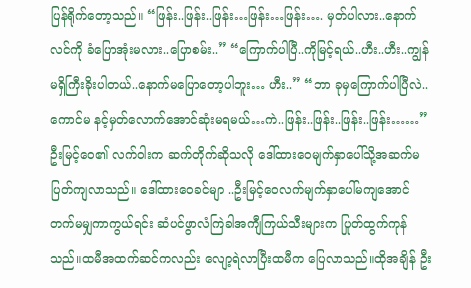ပြန်ရိုက်တော့သည်။ “ဖြန်း..ဖြန်း..ဖြန်း…ဖြန်း…ဖြန်း…. မှတ်ပါလား..နောက်လင်ကို ခံပြောအုံးမလား..ပြောစမ်း..” “ကြောက်ပါပြီ..ကိုမြင့်ရယ်..ဟီး..ဟီး..ကျွန်မရှိကြီးခိုးပါတယ်..နောက်မပြောတော့ပါဘူး… ဟီး..” “ဘာ ခုမှကြောက်ပါပြီလဲ..ကောင်မ နင့်မှတ်လောက်အောင်ဆုံးမရမယ်…ကဲ..ဖြန်း..ဖြန်း..ဖြန်း..ဖြန်း……” ဦးမြင့်ဝေ၏ လက်ဝါးက ဆက်တိုက်ဆိုသလို ဒေါ်ထားဝေမျက်နှာပေါ်သို့အဆက်မပြတ်ကျလာသည်။ ဒေါ်ထားဝေခင်မျာ ..ဦးမြင့်ဝေလက်မျက်နှာပေါ်မကျအောင်တက်မမျှကာကွယ်ရင်း ဆံပင်ဖွာလံကြဲခါအကျီကြယ်သီးများက ပြုတ်ထွက်ကုန်သည်။ထမီအထက်ဆင်ကလည်း လျော့ရဲလာပြီးထမီက ပြေလာသည်။ထိုအချိန် ဦး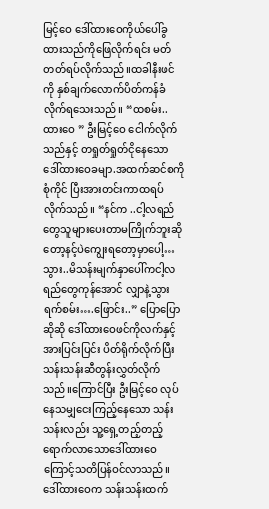မြင့်ဝေ ဒေါ်ထားဝေကိုယ်ပေါ်ခွထားသည်ကိုဖြေလိုက်ရင်း မတ်တတ်ရပ်လိုက်သည်။ထခါနီးဖင်ကို နှစ်ချက်လောက်ပိတ်ကန်ခံလိုက်ရသေးသည်။ “ထစမ်း..ထားဝေ ” ဦးမြင့်ဝေ ငေါက်လိုက်သည်နှင့် တရှုတ်ရှုတ်ငိုနေသော ဒေါ်ထားဝေခမျာ.အထက်ဆင်စကို စုံကိုင် ပြီးအားတင်းကာထရပ်လိုက်သည်။ “နင်က ..ငါ့လရည်တွေသူများပေးတာမကြိုက်ဘူးဆို တော့နင့်ပဲကျွေးရတော့မှာပေါ့…သွား..မိသန်းမျက်နှာပေါ်ကငါ့လရည်တွေကုန်အောင် လျှာနဲ့သွားရက်စမ်း….ဖြောင်း..” ပြောပြောဆိုဆို ဒေါ်ထားဝေဖင်ကိုလက်နှင့်အားပြင်းပြင်း ပိတ်ရိုက်လိုက်ပြီး သန်းသန်းဆီတွန်းလွှတ်လိုက်သည်။ကြောင်ပြီး ဦးမြင့်ဝေ လုပ်နေသမျှငေးကြည့်နေသော သန်းသန်းလည်း သူ့ရှေ့တည့်တည့်ရောက်လာသောဒေါ်ထားဝေကြောင့်သတိပြန်ဝင်လာသည်။ဒေါ်ထားဝေက သန်းသန်းထက်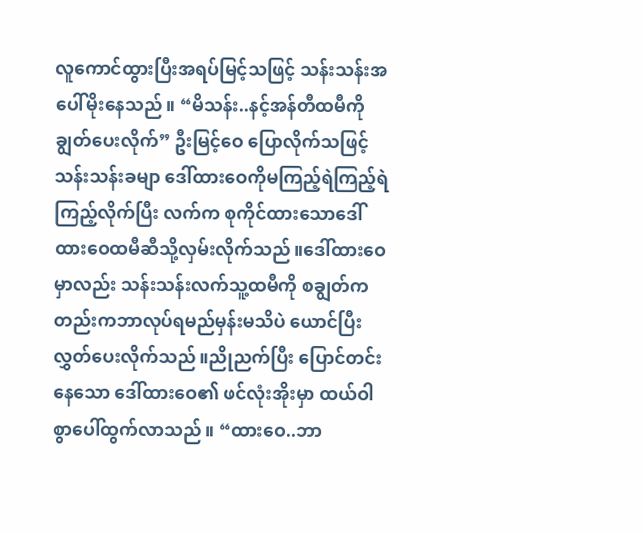လူကောင်ထွားပြီးအရပ်မြင့်သဖြင့် သန်းသန်းအပေါ်မိုးနေသည်။ “မိသန်း..နင့်အန်တီထမီကို ချွတ်ပေးလိုက်” ဦးမြင့်ဝေ ပြောလိုက်သဖြင့်သန်းသန်းခမျာ ဒေါ်ထားဝေကိုမကြည့်ရဲကြည့်ရဲ ကြည့်လိုက်ပြီး လက်က စုကိုင်ထားသောဒေါ်ထားဝေထမီဆီသို့လှမ်းလိုက်သည်။ဒေါ်ထားဝေမှာလည်း သန်းသန်းလက်သူ့ထမီကို စချွတ်ကတည်းကဘာလုပ်ရမည်မှန်းမသိပဲ ယောင်ပြီးလွှတ်ပေးလိုက်သည်။ညိုညက်ပြီး ပြောင်တင်းနေသော ဒေါ်ထားဝေ၏ ဖင်လုံးအိုးမှာ ထယ်ဝါစွာပေါ်ထွက်လာသည်။ “ထားဝေ..ဘာ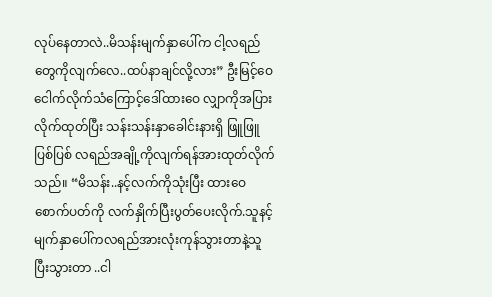လုပ်နေတာလဲ..မိသန်းမျက်နှာပေါ်က ငါ့လရည်တွေကိုလျက်လေ..ထပ်နာချင်လို့လား” ဦးမြင့်ဝေ ငေါက်လိုက်သံကြောင့်ဒေါ်ထားဝေ လျှာကိုအပြားလိုက်ထုတ်ပြီး သန်းသန်းနှာခေါင်းနားရှိ ဖြူဖြူပြစ်ပြစ် လရည်အချို့ကိုလျက်ရန်အားထုတ်လိုက်သည်။ “မိသန်း..နင့်လက်ကိုသုံးပြီး ထားဝေစောက်ပတ်ကို လက်နှိုက်ပြီးပွတ်ပေးလိုက်.သူနင့်မျက်နှာပေါ်ကလရည်အားလုံးကုန်သွားတာနဲ့သူပြီးသွားတာ ..ငါ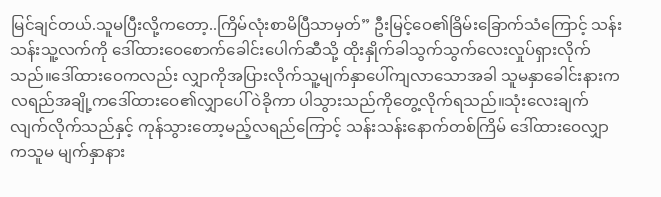မြင်ချင်တယ်.သူမပြီးလို့ကတော့..ကြိမ်လုံးစာမိပြီသာမှတ်” ဦးမြင့်ဝေ၏ခြိမ်းခြောက်သံကြောင့် သန်းသန်းသူ့လက်ကို ဒေါ်ထားဝေစောက်ခေါင်းပေါက်ဆီသို့ ထိုးနှိုက်ခါသွက်သွက်လေးလှုပ်ရှားလိုက်သည်။ဒေါ်ထားဝေကလည်း လျှာကိုအပြားလိုက်သူ့မျက်နှာပေါ်ကျလာသောအခါ သူမနှာခေါင်းနားက လရည်အချို့ကဒေါ်ထားဝေ၏လျှာပေါ် ဝဲခိုကာ ပါသွားသည်ကိုတွေ့လိုက်ရသည်။သုံးလေးချက် လျက်လိုက်သည်နှင့် ကုန်သွားတော့မည့်လရည်ကြောင့် သန်းသန်းနောက်တစ်ကြိမ် ဒေါ်ထားဝေလျှာ ကသူမ မျက်နှာနား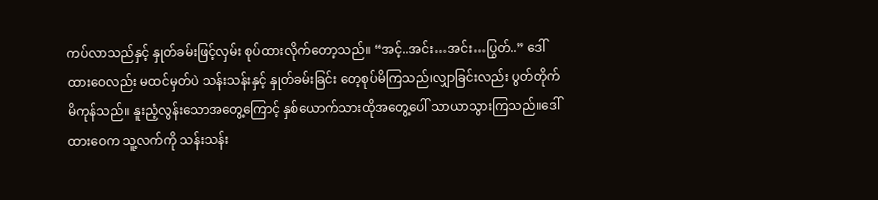ကပ်လာသည်နှင့် နှုတ်ခမ်းဖြင့်လှမ်း စုပ်ထားလိုက်တော့သည်။ “အင့်..အင်း…အင်း…ပြွတ်..” ဒေါ်ထားဝေလည်း မထင်မှတ်ပဲ သန်းသန်းနှင့် နှုတ်ခမ်းခြင်း တေ့စုပ်မိကြသည်၊လျှာခြင်းလည်း ပွတ်တိုက်မိကုန်သည်။ နူးညံ့လွန်းသောအတွေ့ကြောင့် နှစ်ယောက်သားထိုအတွေ့ပေါ် သာယာသွားကြသည်။ဒေါ်ထားဝေက သူ့လက်ကို သန်းသန်း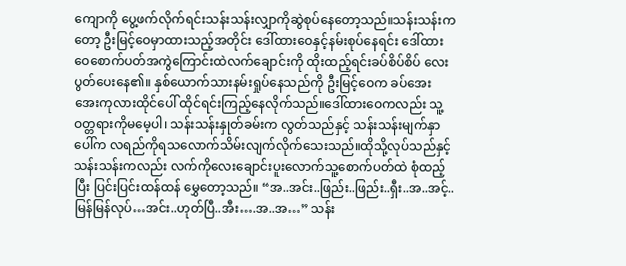ကျောကို ပွေ့ဖက်လိုက်ရင်းသန်းသန်းလျှာကိုဆွဲစုပ်နေတော့သည်။သန်းသန်းကတော့ ဦးမြင့်ဝေမှာထားသည့်အတိုင်း ဒေါ်ထားဝေနှင့်နမ်းစုပ်နေရင်း ဒေါ်ထားဝေစောက်ပတ်အကွဲကြောင်းထဲလက်ချောင်းကို ထိုးထည့်ရင်းခပ်စိပ်စိပ် လေးပွတ်ပေးနေ၏။ နှစ်ယောက်သားနမ်းရှုပ်နေသည်ကို ဦးမြင့်ဝေက ခပ်အေးအေးကုလားထိုင်ပေါ် ထိုင်ရင်းကြည့်နေလိုက်သည်။ဒေါ်ထားဝေကလည်း သူ့ဝတ္တရားကိုမမေ့ပါ၊ သန်းသန်းနှုတ်ခမ်းက လွတ်သည်နှင့် သန်းသန်းမျက်နှာပေါ်က လရည်ကိုရသလောက်သိမ်းလျက်လိုက်သေးသည်။ထိုသို့လုပ်သည်နှင့် သန်းသန်းကလည်း လက်ကိုလေးချောင်းပူးလောက်သူ့စောက်ပတ်ထဲ စုံထည့်ပြီး ပြင်းပြင်းထန်ထန် မွှေတော့သည်။ “အ..အင်း..ဖြည်း..ဖြည်း..ရှီး..အ..အင့်..မြန်မြန်လုပ်…အင်း..ဟုတ်ပြီ..အီး….အ..အ…” သန်း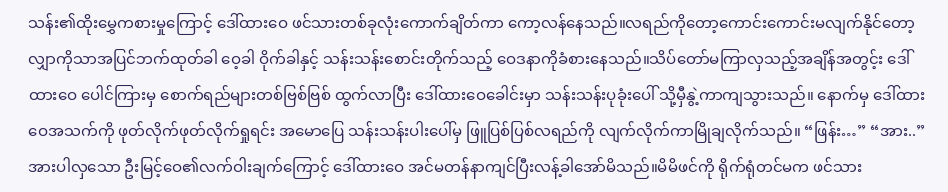သန်း၏ထိုးမွှေကစားမှုကြောင့် ဒေါ်ထားဝေ ဖင်သားတစ်ခုလုံးကောက်ချိတ်ကာ ကော့လန်နေသည်။လရည်ကိုတော့ကောင်းကောင်းမလျက်နိုင်တော့ လျှာကိုသာအပြင်ဘက်ထုတ်ခါ ဝေ့ခါ ဝိုက်ခါနှင့် သန်းသန်းစောင်းတိုက်သည့် ဝေဒနာကိုခံစားနေသည်။သိပ်တော်မကြာလှသည့်အချိန်အတွင့်း ဒေါ်ထားဝေ ပေါင်ကြားမှ စောက်ရည်များတစ်ဗြစ်ဗြစ် ထွက်လာပြီး ဒေါ်ထားဝေခေါင်းမှာ သန်းသန်းပုခုံးပေါ် သို့မှီနွဲ့ကာကျသွားသည်။ နောက်မှ ဒေါ်ထားဝေအသက်ကို ဖုတ်လိုက်ဖုတ်လိုက်ရှုရင်း အမောပြေ သန်းသန်းပါးပေါ်မှ ဖြူပြစ်ပြစ်လရည်ကို လျက်လိုက်ကာမြိုချလိုက်သည်။ “ဖြန်း…” “အား..” အားပါလှသော ဦးမြင့်ဝေ၏လက်ဝါးချက်ကြောင့် ဒေါ်ထားဝေ အင်မတန်နာကျင်ပြီးလန့်ခါအော်မိသည်။မိမိဖင်ကို ရိုက်ရုံတင်မက ဖင်သား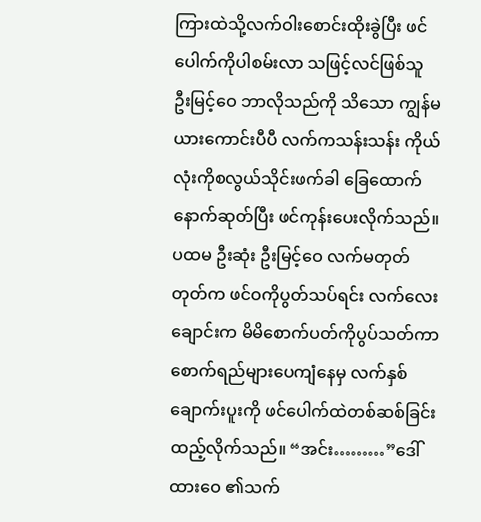ကြားထဲသို့လက်ဝါးစောင်းထိုးခွဲပြီး ဖင်ပေါက်ကိုပါစမ်းလာ သဖြင့်လင်ဖြစ်သူ ဦးမြင့်ဝေ ဘာလိုသည်ကို သိသော ကျွန်မယားကောင်းပီပီ လက်ကသန်းသန်း ကိုယ်လုံးကိုစလွယ်သိုင်းဖက်ခါ ခြေထောက်နောက်ဆုတ်ပြီး ဖင်ကုန်းပေးလိုက်သည်။ပထမ ဦးဆုံး ဦးမြင့်ဝေ လက်မတုတ်တုတ်က ဖင်ဝကိုပွတ်သပ်ရင်း လက်လေးချောင်းက မိမိစောက်ပတ်ကိုပွပ်သတ်ကာ စောက်ရည်များပေကျံနေမှ လက်နှစ်ချောက်းပူးကို ဖင်ပေါက်ထဲတစ်ဆစ်ခြင်းထည့်လိုက်သည်။ “အင်း………”ဒေါ်ထားဝေ ၏သက်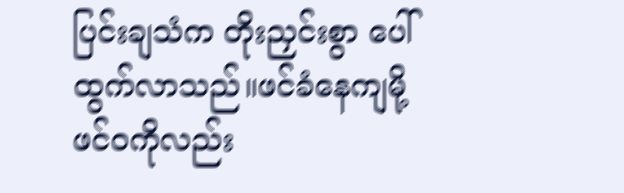ပြင်းချသံက တိုးညှင်းစွာ ပေါ်ထွက်လာသည်။ဖင်ခံနေကျမို့ ဖင်ဝကိုလည်း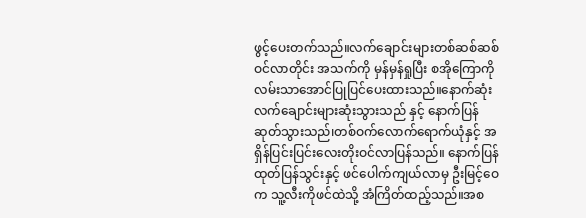ဖွင့်ပေးတက်သည်။လက်ချောင်းများတစ်ဆစ်ဆစ်ဝင်လာတိုင်း အသက်ကို မှန်မှန်ရှုပြီး စအိုကြောကို လမ်းသာအောင်ပြုပြင်ပေးထားသည်။နောက်ဆုံး လက်ချောင်းများဆုံးသွားသည် နှင့် နောက်ပြန်ဆုတ်သွားသည်၊တစ်ဝက်လောက်ရောက်ယုံနှင့် အရှိန်ပြင်းပြင်းလေးတိုးဝင်လာပြန်သည်။ နောက်ပြန်ထုတ်ပြန်သွင်းနှင့် ဖင်ပေါက်ကျယ်လာမှ ဦးမြင့်ဝေက သူ့လီးကိုဖင်ထဲသို့ အံကြိတ်ထည့်သည်။အစ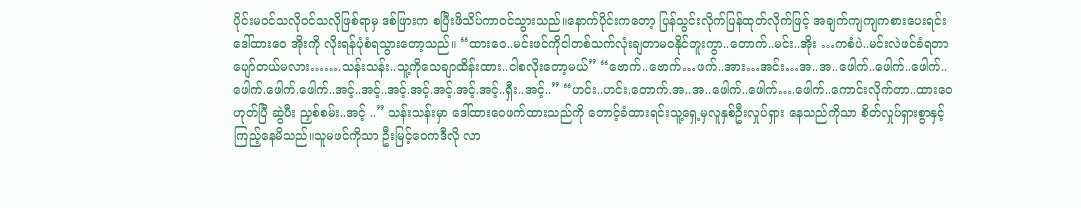ပိုင်းမဝင်သလိုဝင်သလိုဖြစ်ရာမှ ဒစ်ဖြားက စပြီးဖိသိပ်ကာဝင်သွားသည်။နောက်ပိုင်းကတော့ ပြန်သွင်းလိုက်ပြန်ထုတ်လိုက်ဖြင့် အချက်ကျကျကစားပေးရင်း ဒေါ်ထားဝေ အိုးကို လိုးရန်ပုံစံရသွားတော့သည်။ “ထားဝေ..မင်းဖင်ကိုငါတစ်သက်လုံးချတာမဝနိုင်ဘူးကွာ..တောက်..မင်း..အိုး …ကစံပဲ..မင်းလဲဖင်ခံရတာပျော်တယ်မလား…….သန်းသန်း..သူ့ကိုသေချာထိန်းထား..ငါစလိုးတော့မယ်” “ဗောက်..ဗောက်…ဖက်..အား…အင်း…အ..အ..ဖေါက်..ဖေါက်..ဖေါက်..ဖေါက်.ဖေါက်.ဖေါက်..အင့်..အင့်..အင့်.အင့်.အင့်.အင့်.အင့်..ရှီး..အင့်..” “ဟင်း..ဟင်း.တောက်.အ..အ..ဖေါက်..ဖေါက်….ဖေါက်..ကောင်းလိုက်တာ..ထားဝေ ဟုတ်ပြီ ဆွဲပီး ညှစ်စမ်း..အင့် ..” သန်းသန်းမှာ ဒေါ်ထားဝေဖက်ထားသည်ကို တောင့်ခံထားရင်းသူ့ရှေ့မှလူနှစ်ဦးလှုပ်ရှား နေသည်ကိုသာ စိတ်လှုပ်ရှားစွာနှင့် ကြည့်နေမိသည်။သူမဖင်ကိုသာ ဦးမြင့်ဝေကဒီလို လာ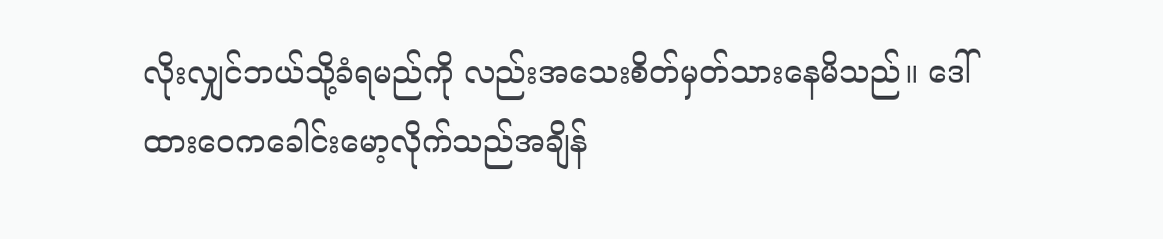လိုးလျှင်ဘယ်သို့ခံရမည်ကို လည်းအသေးစိတ်မှတ်သားနေမိသည်။ ဒေါ်ထားဝေကခေါင်းမော့လိုက်သည်အချိန်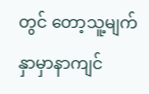တွင် တော့သူ့မျက်နှာမှာနာကျင်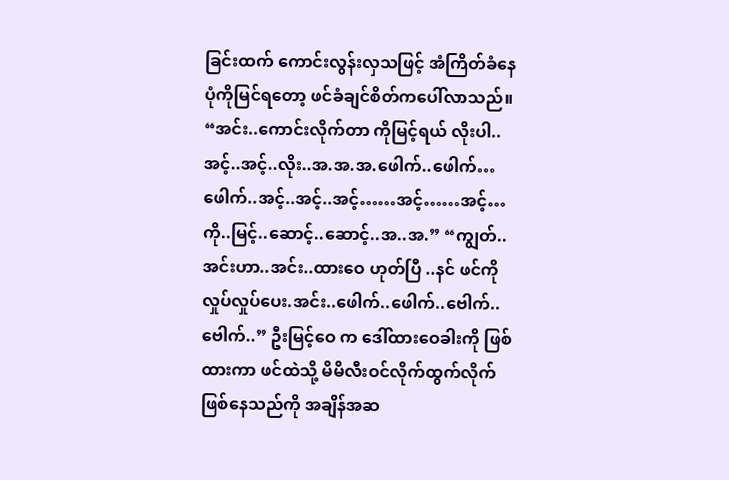ခြင်းထက် ကောင်းလွန်းလှသဖြင့် အံကြိတ်ခံနေပုံကိုမြင်ရတော့ ဖင်ခံချင်စိတ်ကပေါ်လာသည်။ “အင်း..ကောင်းလိုက်တာ ကိုမြင့်ရယ် လိုးပါ..အင့်..အင့်..လိုး..အ.အ.အ.ဖေါက်..ဖေါက်…ဖေါက်..အင့်..အင့်..အင့်……အင့်……အင့်…ကို..မြင့်..ဆောင့်..ဆောင့်..အ..အ.” “ကျွတ်..အင်းဟာ..အင်း..ထားဝေ ဟုတ်ပြီ ..နင် ဖင်ကို လှုပ်လှုပ်ပေး.အင်း..ဖေါက်..ဖေါက်..ဗေါက်..ဗေါက်..” ဦးမြင့်ဝေ က ဒေါ်ထားဝေခါးကို ဖြစ်ထားကာ ဖင်ထဲသို့ မိမိလီးဝင်လိုက်ထွက်လိုက် ဖြစ်နေသည်ကို အချိန်အဆ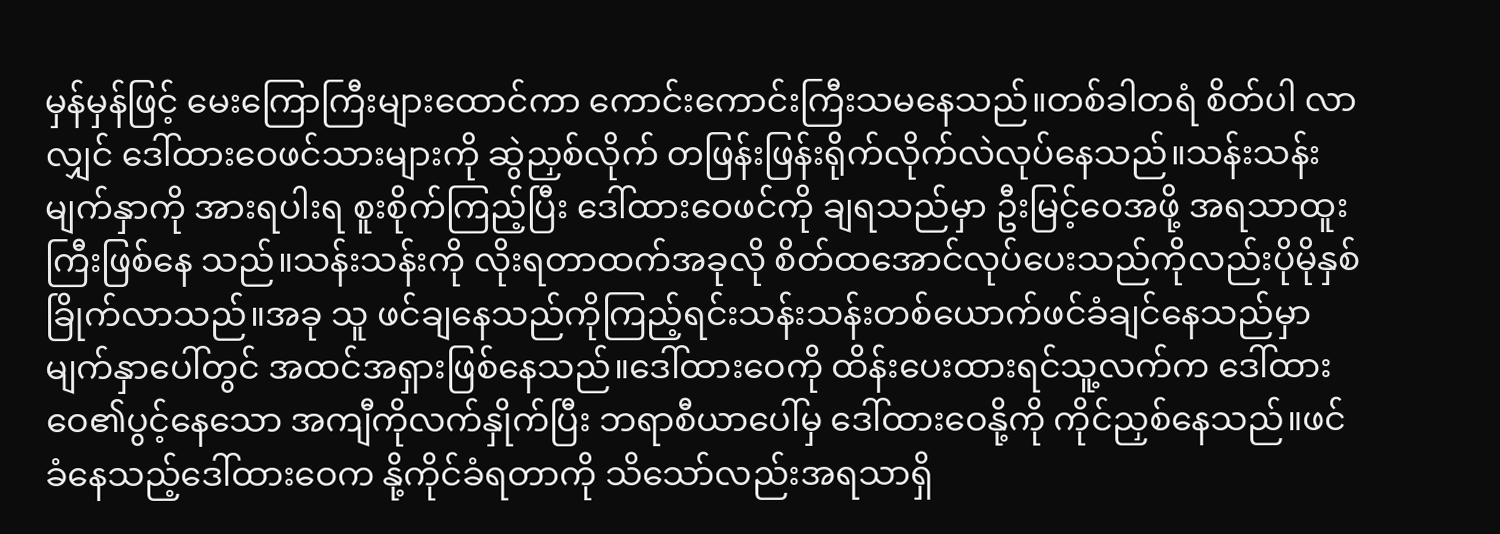မှန်မှန်ဖြင့် မေးကြောကြီးများထောင်ကာ ကောင်းကောင်းကြီးသမနေသည်။တစ်ခါတရံ စိတ်ပါ လာလျှင် ဒေါ်ထားဝေဖင်သားများကို ဆွဲညှစ်လိုက် တဖြန်းဖြန်းရိုက်လိုက်လဲလုပ်နေသည်။သန်းသန်းမျက်နှာကို အားရပါးရ စူးစိုက်ကြည့်ပြီး ဒေါ်ထားဝေဖင်ကို ချရသည်မှာ ဦးမြင့်ဝေအဖို့ အရသာထူးကြီးဖြစ်နေ သည်။သန်းသန်းကို လိုးရတာထက်အခုလို စိတ်ထအောင်လုပ်ပေးသည်ကိုလည်းပိုမိုနှစ်ခြိုက်လာသည်။အခု သူ ဖင်ချနေသည်ကိုကြည့်ရင်းသန်းသန်းတစ်ယောက်ဖင်ခံချင်နေသည်မှာ မျက်နှာပေါ်တွင် အထင်အရှားဖြစ်နေသည်။ဒေါ်ထားဝေကို ထိန်းပေးထားရင်သူ့လက်က ဒေါ်ထားဝေ၏ပွင့်နေသော အကျီကိုလက်နှိုက်ပြီး ဘရာစီယာပေါ်မှ ဒေါ်ထားဝေနို့ကို ကိုင်ညှစ်နေသည်။ဖင်ခံနေသည့်ဒေါ်ထားဝေက နို့ကိုင်ခံရတာကို သိသော်လည်းအရသာရှိ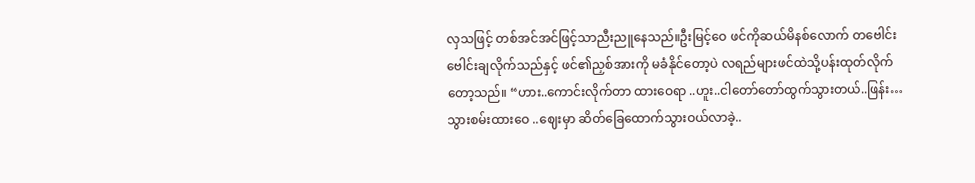လှသဖြင့် တစ်အင်အင်ဖြင့်သာညီးညူနေသည်။ဦးမြင့်ဝေ ဖင်ကိုဆယ်မိနစ်လောက် တဗေါင်းဗေါင်းချလိုက်သည်နှင့် ဖင်၏ညှစ်အားကို မခံနိုင်တော့ပဲ လရည်များဖင်ထဲသို့ပန်းထုတ်လိုက်တော့သည်။ “ဟား..ကောင်းလိုက်တာ ထားဝေရာ ..ဟူး..ငါတော်တော်ထွက်သွားတယ်..ဖြန်း…သွားစမ်းထားဝေ ..ဈေးမှာ ဆိတ်ခြေထောက်သွားဝယ်လာခဲ့..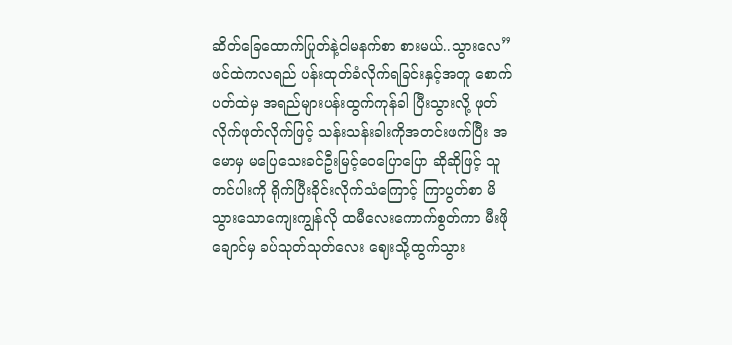ဆိတ်ခြေထောက်ပြုတ်နဲ့ငါမနက်စာ စားမယ်..သွားလေ” ဖင်ထဲကလရည် ပန်းထုတ်ခံလိုက်ရခြင်းနှင့်အတူ စောက်ပတ်ထဲမှ အရည်များပန်းထွက်ကုန်ခါ ပြီးသွားလို့ ဖုတ်လိုက်ဖုတ်လိုက်ဖြင့် သန်းသန်းခါးကိုအတင်းဖက်ပြီး အမောမှ မပြေသေးခင်ဦးမြင့်ဝေပြောပြော ဆိုဆိုဖြင့် သူတင်ပါးကို ရိုက်ပြီးခိုင်းလိုက်သံကြောင့် ကြာပွတ်စာ မိသွားသောကျေးကျွန်လို ထမီလေးကောက်စွတ်ကာ မီးဖိုချောင်မှ ခပ်သုတ်သုတ်လေး ဈေးသို့ထွက်သွား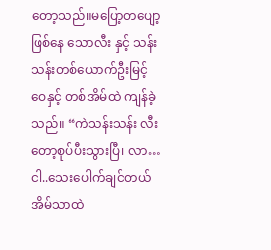တော့သည်။မပြော့တပျော့ဖြစ်နေ သောလီး နှင့် သန်းသန်းတစ်ယောက်ဦးမြင့်ဝေနှင့် တစ်အိမ်ထဲ ကျန်ခဲ့သည်။ “ကဲသန်းသန်း လီးတော့စုပ်ပီးသွားပြီ၊ လာ…ငါ..သေးပေါက်ချင်တယ် အိမ်သာထဲ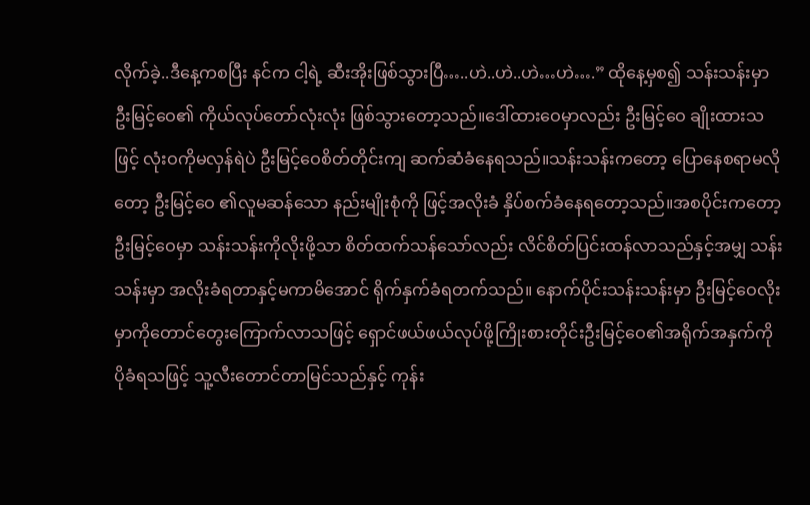လိုက်ခဲ့..ဒီနေ့ကစပြီး နင်က ငါ့ရဲ့ ဆီးအိုးဖြစ်သွားပြီ…..ဟဲ..ဟဲ..ဟဲ…ဟဲ….” ထိုနေ့မှစ၍ သန်းသန်းမှာ ဦးမြင့်ဝေ၏ ကိုယ်လုပ်တော်လုံးလုံး ဖြစ်သွားတော့သည်။ဒေါ်ထားဝေမှာလည်း ဦးမြင့်ဝေ ချိုးထားသဖြင့် လုံးဝကိုမလှန်ရဲပဲ ဦးမြင့်ဝေစိတ်တိုင်းကျ ဆက်ဆံခံနေရသည်။သန်းသန်းကတော့ ပြောနေစရာမလိုတော့ ဦးမြင့်ဝေ ၏လူမဆန်သော နည်းမျိုးစုံကို ဖြင့်အလိုးခံ နှိပ်စက်ခံနေရတော့သည်။အစပိုင်းကတော့ ဦးမြင့်ဝေမှာ သန်းသန်းကိုလိုးဖို့သာ စိတ်ထက်သန်သော်လည်း လိင်စိတ်ပြင်းထန်လာသည်နှင့်အမျှ သန်းသန်းမှာ အလိုးခံရတာနှင့်မကာမိအောင် ရိုက်နှက်ခံရတက်သည်။ နောက်ပိုင်းသန်းသန်းမှာ ဦးမြင့်ဝေလိုးမှာကိုတောင်တွေးကြောက်လာသဖြင့် ရှောင်ဖယ်ဖယ်လုပ်ဖို့ကြိုးစားတိုင်းဦးမြင့်ဝေ၏အရိုက်အနှက်ကို ပိုခံရသဖြင့် သူ့လီးတောင်တာမြင်သည်နှင့် ကုန်း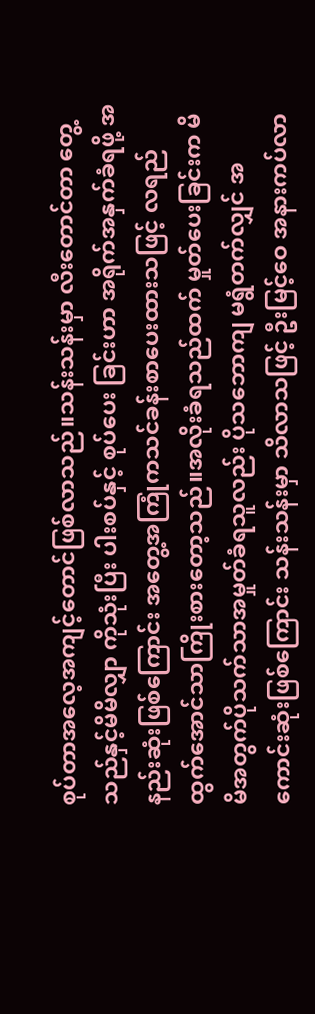စုပ်တာအလေ့အကျင့်တောင်ဖြစ်လာသည်။သန်းသန်းမှာ လီးတောင်တာ တွေ့သည်နှင့်မိမိလျှာ ကိုသုံးပြီး ပါးစပ်နှင့် စုပ်ပေး ခြင်းဟာ အရိုက်အနှက်ခံရဖို့ အနည်းဆုံးဖြစ်ကြောင်း အတွေ့အကြုံကသင်ခန်းစာပေးထားသဖြင့် လရည်ထွက်အောင်သာကြိုးစားတော့သည်။အလိုးခံရသည်ထက် မှုတ်ပေးခြင်းက မိမိအတွက်ပိုသက်သာအမှုတ်ခံရသူလည်း ပိုသဘောကျ မရွံတက်လျှင် အကောင်းဆုံးဖြစ်ကြောင်း သန်းသန်းမှာ သိလာသဖြင့် ဦးမြင့်ဝေ အနားကပ်လာ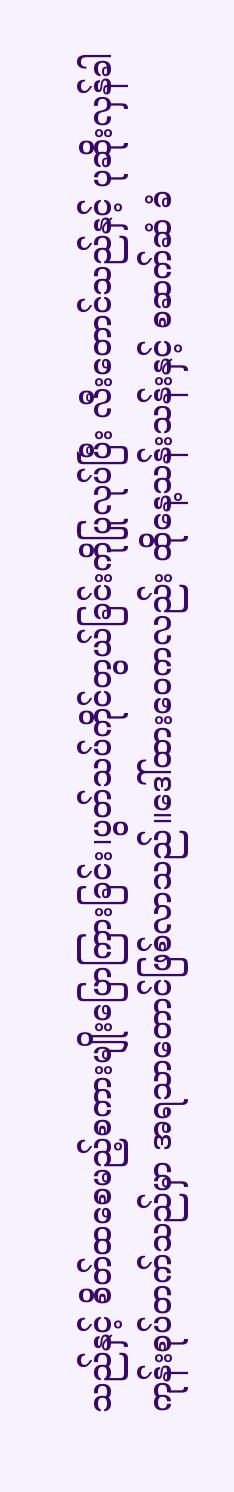သည်နှင့် စိတ်ထစေမည့်စကားမျိုးပြောကြားခြင်း၊ပွတ်သပ်ကိုင်တွယ်ခြင်းကိုပြုလုပ်ပြီး လီးတောင်သည်နှင့် ပုဆိုးလှန်ခါ ကုန်းစုပ်တက်သည်မှာ အရသာတောင်ဖြစ်လာသည်။ဒေါ်ထားဝေကလည်း ထိုနေ့သန်းသန်းနှင့် စဆက်ဆံ ခံ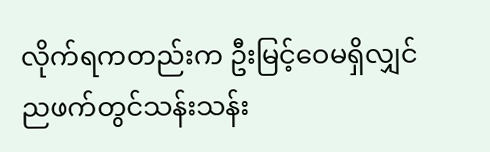လိုက်ရကတည်းက ဦးမြင့်ဝေမရှိလျှင် ညဖက်တွင်သန်းသန်း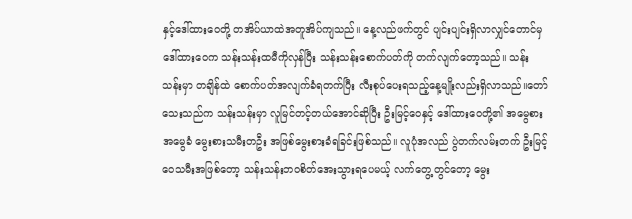နှင့်ဒေါ်ထားဝေတို့ တအိပ်ယာထဲအတူအိပ်ကျသည်။ နေ့လည်ဖက်တွင် ပျင်းပျင်းရှိလာလျှင်တောင်မှ ဒေါ်ထားဝေက သန်းသန်းထမီကိုလှန်ပြီး သန်းသန်းစောက်ပတ်ကို တက်လျက်တော့သည်။ သန်းသန်းမှာ တချိန်ထဲ စောက်ပတ်အလျက်ခံရတက်ပြီး လီးစုပ်ပေးရသည့်နေ့မျိုးလည်းရှိလာသည်။တော်သေးသည်က သန်းသန်းမှာ လူမြင်တင့်တယ်အောင်ဆိုပြီး ဦးမြင့်ဝေနှင့် ဒေါ်ထားဝေတို့၏ အမွေစားအမွေခံ မွေးစားသမီးတဦး အဖြစ်မွေးစားခံရခြင်းဖြစ်သည်။ လူပုံအလည် ပွဲတက်လမ်းတက် ဦးမြင့်ဝေသမီးအဖြစ်တော့ သန်းသန်းဘဝစိတ်အေးသွားရပေမယ့် လက်တွေ့တွင်တော့ မွေး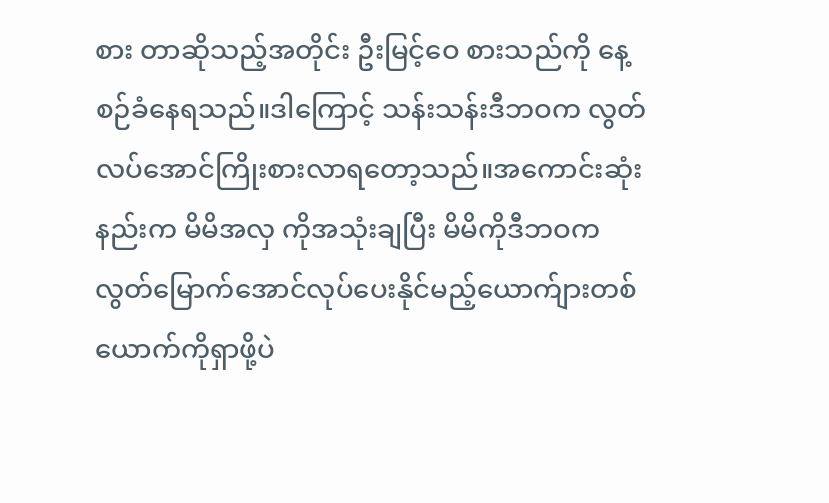စား တာဆိုသည့်အတိုင်း ဦးမြင့်ဝေ စားသည်ကို နေ့စဉ်ခံနေရသည်။ဒါကြောင့် သန်းသန်းဒီဘဝက လွတ်လပ်အောင်ကြိုးစားလာရတော့သည်။အကောင်းဆုံးနည်းက မိမိအလှ ကိုအသုံးချပြီး မိမိကိုဒီဘဝက လွတ်မြောက်အောင်လုပ်ပေးနိုင်မည့်ယောက်ျားတစ်ယောက်ကိုရှာဖို့ပဲ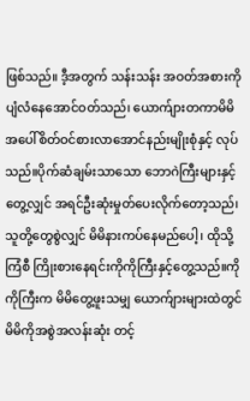ဖြစ်သည်။ ဒီ့အတွက် သန်းသန်း အဝတ်အစားကို ပျံလံနေအောင်ဝတ်သည်၊ ယောက်ျားတကာမိမိအပေါ်စိတ်ဝင်စားလာအောင်နည်းမျိုးစုံနှင့် လုပ်သည်။ပိုက်ဆံချမ်းသာသော ဘောဂဲကြီးများနှင့်တွေ့လျှင် အရင်ဦးဆုံးမှုတ်ပေးလိုက်တော့သည်၊ သူတို့တွေစွဲလျှင် မိမိနားကပ်နေမည်ပေါ့၊ ထိုသို့ကြံစီ ကြိုးစားနေရင်းကိုကိုကြီးနှင့်တွေ့သည်။ကိုကိုကြီးက မိမိတွေ့ဖူးသမျှ ယောက်ျားများထဲတွင် မိမိကိုအစွဲအလန်းဆုံး တင့်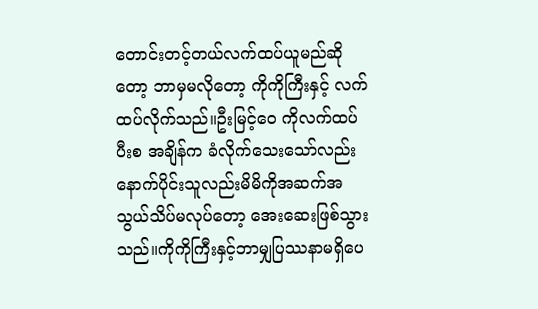တောင်းတင့်တယ်လက်ထပ်ယူမည်ဆိုတော့ ဘာမှမလိုတော့ ကိုကိုကြီးနှင့် လက်ထပ်လိုက်သည်။ဦးမြင့်ဝေ ကိုလက်ထပ်ပီးစ အချိန်က ခံလိုက်သေးသော်လည်း နောက်ပိုင်းသူလည်းမိမိကိုအဆက်အသွယ်သိပ်မလုပ်တော့ အေးဆေးဖြစ်သွားသည်။ကိုကိုကြီးနှင့်ဘာမျှပြဿနာမရှိပေ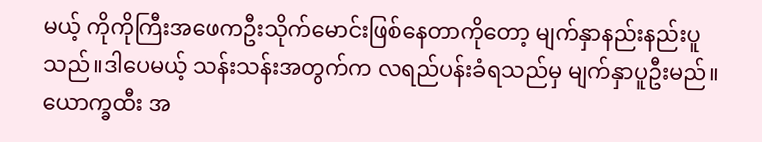မယ့် ကိုကိုကြီးအဖေကဦးသိုက်မောင်းဖြစ်နေတာကိုတော့ မျက်နှာနည်းနည်းပူသည်။ဒါပေမယ့် သန်းသန်းအတွက်က လရည်ပန်းခံရသည်မှ မျက်နှာပူဦးမည်။ ယောက္ခထီး အ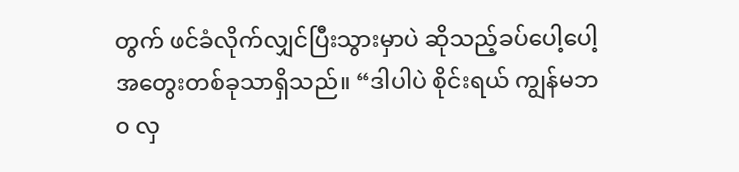တွက် ဖင်ခံလိုက်လျှင်ပြီးသွားမှာပဲ ဆိုသည့်ခပ်ပေါ့ပေါ့အတွေးတစ်ခုသာရှိသည်။ “ဒါပါပဲ စိုင်းရယ် ကျွန်မဘ၀ လှ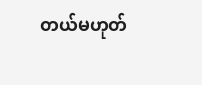တယ်မဟုတ်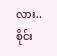လား..စိုင်း